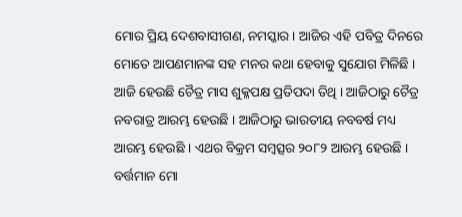ମୋର ପ୍ରିୟ ଦେଶବାସୀଗଣ, ନମସ୍କାର । ଆଜିର ଏହି ପବିତ୍ର ଦିନରେ ମୋତେ ଆପଣମାନଙ୍କ ସହ ମନର କଥା ହେବାକୁ ସୁଯୋଗ ମିଳିଛି । ଆଜି ହେଉଛି ଚୈତ୍ର ମାସ ଶୁକ୍ଳପକ୍ଷ ପ୍ରତିପଦା ତିଥି । ଆଜିଠାରୁ ଚୈତ୍ର ନବରାତ୍ର ଆରମ୍ଭ ହେଉଛି । ଆଜିଠାରୁ ଭାରତୀୟ ନବବର୍ଷ ମଧ୍ୟ ଆରମ୍ଭ ହେଉଛି । ଏଥର ବିକ୍ରମ ସମ୍ବତ୍ସର ୨୦୮୨ ଆରମ୍ଭ ହେଉଛି । ବର୍ତ୍ତମାନ ମୋ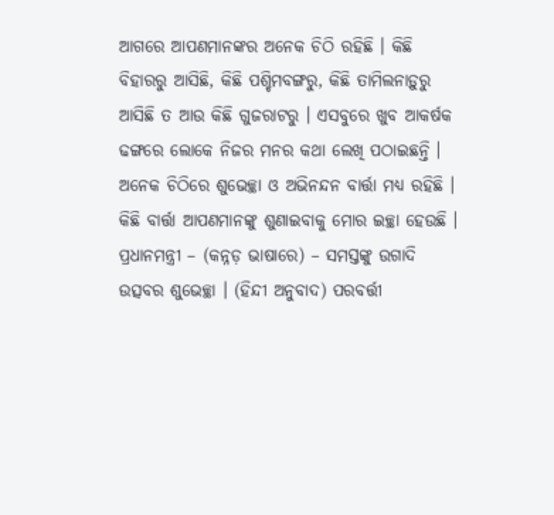ଆଗରେ ଆପଣମାନଙ୍କର ଅନେକ ଚିଠି ରହିଛି । କିଛି ବିହାରରୁ ଆସିଛି, କିଛି ପଶ୍ଚିମବଙ୍ଗରୁ, କିଛି ତାମିଲନାଡ଼ୁରୁ ଆସିଛି ତ ଆଉ କିଛି ଗୁଜରାଟରୁ । ଏସବୁରେ ଖୁବ ଆକର୍ଷକ ଢଙ୍ଗରେ ଲୋକେ ନିଜର ମନର କଥା ଲେଖି ପଠାଇଛନ୍ତି । ଅନେକ ଚିଠିରେ ଶୁଭେଚ୍ଛା ଓ ଅଭିନନ୍ଦନ ବାର୍ତ୍ତା ମଧ୍ୟ ରହିଛି । କିଛି ବାର୍ତ୍ତା ଆପଣମାନଙ୍କୁ ଶୁଣାଇବାକୁ ମୋର ଇଚ୍ଛା ହେଉଛି ।
ପ୍ରଧାନମନ୍ତ୍ରୀ – (କନ୍ନଡ଼ ଭାଷାରେ) – ସମସ୍ତଙ୍କୁ ଉଗାଦି ଉତ୍ସବର ଶୁଭେଚ୍ଛା । (ହିନ୍ଦୀ ଅନୁବାଦ) ପରବର୍ତ୍ତୀ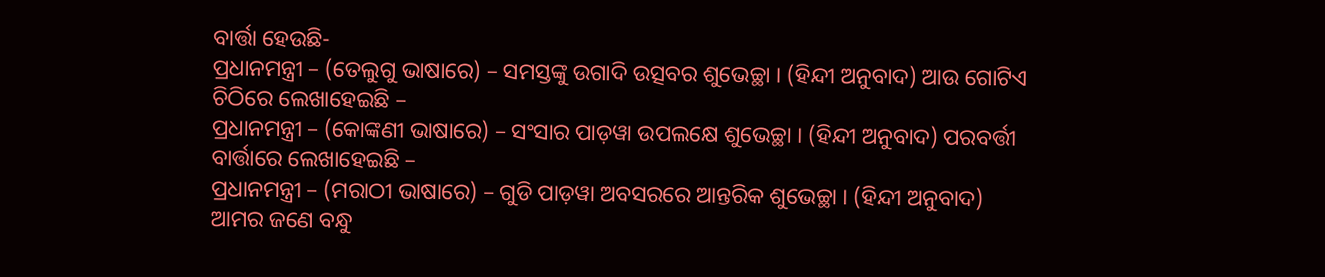ବାର୍ତ୍ତା ହେଉଛି-
ପ୍ରଧାନମନ୍ତ୍ରୀ – (ତେଲୁଗୁ ଭାଷାରେ) – ସମସ୍ତଙ୍କୁ ଉଗାଦି ଉତ୍ସବର ଶୁଭେଚ୍ଛା । (ହିନ୍ଦୀ ଅନୁବାଦ) ଆଉ ଗୋଟିଏ ଚିଠିରେ ଲେଖାହେଇଛି –
ପ୍ରଧାନମନ୍ତ୍ରୀ – (କୋଙ୍କଣୀ ଭାଷାରେ) – ସଂସାର ପାଡ଼ୱା ଉପଲକ୍ଷେ ଶୁଭେଚ୍ଛା । (ହିନ୍ଦୀ ଅନୁବାଦ) ପରବର୍ତ୍ତୀ ବାର୍ତ୍ତାରେ ଲେଖାହେଇଛି –
ପ୍ରଧାନମନ୍ତ୍ରୀ – (ମରାଠୀ ଭାଷାରେ) – ଗୁଡି ପାଡ଼ୱା ଅବସରରେ ଆନ୍ତରିକ ଶୁଭେଚ୍ଛା । (ହିନ୍ଦୀ ଅନୁବାଦ)
ଆମର ଜଣେ ବନ୍ଧୁ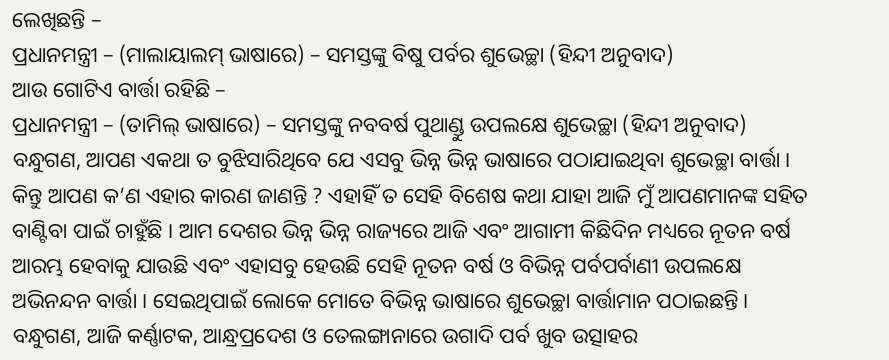ଲେଖିଛନ୍ତି –
ପ୍ରଧାନମନ୍ତ୍ରୀ – (ମାଲାୟାଲମ୍ ଭାଷାରେ) – ସମସ୍ତଙ୍କୁ ବିଷୁ ପର୍ବର ଶୁଭେଚ୍ଛା (ହିନ୍ଦୀ ଅନୁବାଦ)
ଆଉ ଗୋଟିଏ ବାର୍ତ୍ତା ରହିଛି –
ପ୍ରଧାନମନ୍ତ୍ରୀ – (ତାମିଲ୍ ଭାଷାରେ) – ସମସ୍ତଙ୍କୁ ନବବର୍ଷ ପୁଥାଣ୍ଡୁ ଉପଲକ୍ଷେ ଶୁଭେଚ୍ଛା (ହିନ୍ଦୀ ଅନୁବାଦ)
ବନ୍ଧୁଗଣ, ଆପଣ ଏକଥା ତ ବୁଝିସାରିଥିବେ ଯେ ଏସବୁ ଭିନ୍ନ ଭିନ୍ନ ଭାଷାରେ ପଠାଯାଇଥିବା ଶୁଭେଚ୍ଛା ବାର୍ତ୍ତା । କିନ୍ତୁ ଆପଣ କ’ଣ ଏହାର କାରଣ ଜାଣନ୍ତି ? ଏହାହିଁ ତ ସେହି ବିଶେଷ କଥା ଯାହା ଆଜି ମୁଁ ଆପଣମାନଙ୍କ ସହିତ ବାଣ୍ଟିବା ପାଇଁ ଚାହୁଁଛି । ଆମ ଦେଶର ଭିନ୍ନ ଭିନ୍ନ ରାଜ୍ୟରେ ଆଜି ଏବଂ ଆଗାମୀ କିଛିଦିନ ମଧ୍ୟରେ ନୂତନ ବର୍ଷ ଆରମ୍ଭ ହେବାକୁ ଯାଉଛି ଏବଂ ଏହାସବୁ ହେଉଛି ସେହି ନୂତନ ବର୍ଷ ଓ ବିଭିନ୍ନ ପର୍ବପର୍ବାଣୀ ଉପଲକ୍ଷେ ଅଭିନନ୍ଦନ ବାର୍ତ୍ତା । ସେଇଥିପାଇଁ ଲୋକେ ମୋତେ ବିଭିନ୍ନ ଭାଷାରେ ଶୁଭେଚ୍ଛା ବାର୍ତ୍ତାମାନ ପଠାଇଛନ୍ତି ।
ବନ୍ଧୁଗଣ, ଆଜି କର୍ଣ୍ଣାଟକ, ଆନ୍ଧ୍ରପ୍ରଦେଶ ଓ ତେଲଙ୍ଗାନାରେ ଉଗାଦି ପର୍ବ ଖୁବ ଉତ୍ସାହର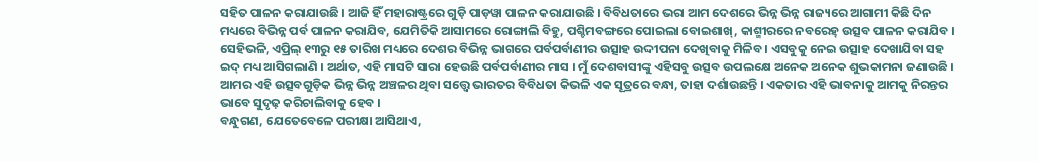ସହିତ ପାଳନ କରାଯାଉଛି । ଆଜି ହିଁ ମହାରାଷ୍ଟ୍ରରେ ଗୁଡ଼ି ପାଡ଼ୱା ପାଳନ କରାଯାଉଛି । ବିବିଧତାରେ ଭରା ଆମ ଦେଶରେ ଭିନ୍ନ ଭିନ୍ନ ରାଜ୍ୟରେ ଆଗାମୀ କିଛି ଦିନ ମଧ୍ୟରେ ବିଭିନ୍ନ ପର୍ବ ପାଳନ କରାଯିବ, ଯେମିତିକି ଆସାମରେ ରୋଙ୍ଗାଲି ବିହୁ, ପଶ୍ଚିମବଙ୍ଗରେ ପୋଇଲା ବୋଇଶାଖ୍, କାଶ୍ମୀରରେ ନବରେହ୍ ଉତ୍ସବ ପାଳନ କରାଯିବ । ସେହିଭଳି, ଏପ୍ରିଲ୍ ୧୩ରୁ ୧୫ ତାରିଖ ମଧ୍ୟରେ ଦେଶର ବିଭିନ୍ନ ଭାଗରେ ପର୍ବପର୍ବାଣୀର ଉତ୍ସାହ ଉଦ୍ଦୀପନା ଦେଖିବାକୁ ମିଳିବ । ଏସବୁକୁ ନେଇ ଉତ୍ସାହ ଦେଖାଯିବା ସହ ଇଦ୍ ମଧ୍ୟ ଆସିଗଲାଣି । ଅର୍ଥାତ, ଏହି ମାସଟି ସାରା ହେଉଛି ପର୍ବପର୍ବାଣୀର ମାସ । ମୁଁ ଦେଶବାସୀଙ୍କୁ ଏହିସବୁ ଉତ୍ସବ ଉପଲକ୍ଷେ ଅନେକ ଅନେକ ଶୁଭକାମନା ଜଣାଉଛି । ଆମର ଏହି ଉତ୍ସବଗୁଡ଼ିକ ଭିନ୍ନ ଭିନ୍ନ ଅଞ୍ଚଳର ଥିବା ସତ୍ତ୍ୱେ ଭାରତର ବିବିଧତା କିଭଳି ଏକ ସୂତ୍ରରେ ବନ୍ଧା, ତାହା ଦର୍ଶାଉଛନ୍ତି । ଏକତାର ଏହି ଭାବନାକୁ ଆମକୁ ନିରନ୍ତର ଭାବେ ସୁଦୃଢ଼ କରିଚାଲିବାକୁ ହେବ ।
ବନ୍ଧୁଗଣ, ଯେତେବେଳେ ପରୀକ୍ଷା ଆସିଥାଏ,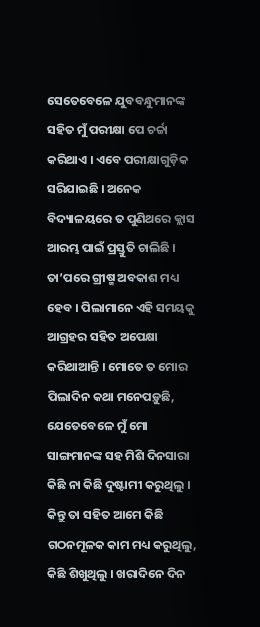ସେତେବେଳେ ଯୁବବନ୍ଧୁମାନଙ୍କ ସହିତ ମୁଁ ପରୀକ୍ଷା ପେ ଚର୍ଚ୍ଚା କରିଥାଏ । ଏବେ ପରୀକ୍ଷାଗୁଡ଼ିକ ସରିଯାଇଛି । ଅନେକ ବିଦ୍ୟାଳୟରେ ତ ପୁଣିଥରେ କ୍ଲାସ ଆରମ୍ଭ ପାଇଁ ପ୍ରସ୍ତୁତି ଚାଲିଛି । ତା’ପରେ ଗ୍ରୀଷ୍ମ ଅବକାଶ ମଧ୍ୟ ହେବ । ପିଲାମାନେ ଏହି ସମୟକୁ ଆଗ୍ରହର ସହିତ ଅପେକ୍ଷା କରିଥାଆନ୍ତି । ମୋତେ ତ ମୋର ପିଲାଦିନ କଥା ମନେପଡ଼ୁଛି, ଯେତେବେଳେ ମୁଁ ମୋ ସାଙ୍ଗମାନଙ୍କ ସହ ମିଶି ଦିନସାରା କିଛି ନା କିଛି ଦୁଷ୍ଟାମୀ କରୁଥିଲୁ । କିନ୍ତୁ ତା ସହିତ ଆମେ କିଛି ଗଠନମୂଳକ କାମ ମଧ୍ୟ କରୁଥିଲୁ, କିଛି ଶିଖୁଥିଲୁ । ଖରାଦିନେ ଦିନ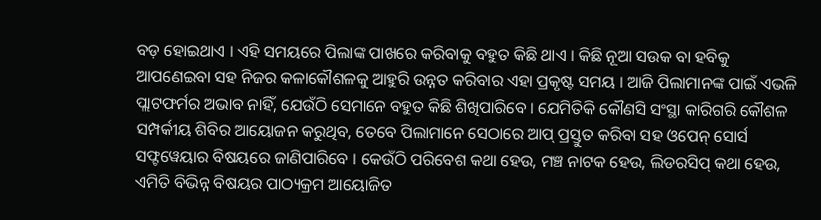ବଡ଼ ହୋଇଥାଏ । ଏହି ସମୟରେ ପିଲାଙ୍କ ପାଖରେ କରିବାକୁ ବହୁତ କିଛି ଥାଏ । କିଛି ନୂଆ ସଉକ ବା ହବିକୁ ଆପଣେଇବା ସହ ନିଜର କଳାକୌଶଳକୁ ଆହୁରି ଉନ୍ନତ କରିବାର ଏହା ପ୍ରକୃଷ୍ଟ ସମୟ । ଆଜି ପିଲାମାନଙ୍କ ପାଇଁ ଏଭଳି ପ୍ଲାଟଫର୍ମର ଅଭାବ ନାହିଁ, ଯେଉଁଠି ସେମାନେ ବହୁତ କିଛି ଶିଖିପାରିବେ । ଯେମିତିକି କୌଣସି ସଂସ୍ଥା କାରିଗରି କୌଶଳ ସମ୍ପର୍କୀୟ ଶିବିର ଆୟୋଜନ କରୁଥିବ, ତେବେ ପିଲାମାନେ ସେଠାରେ ଆପ୍ ପ୍ରସ୍ତୁତ କରିବା ସହ ଓପେନ୍ ସୋର୍ସ ସଫ୍ଟୱେୟାର ବିଷୟରେ ଜାଣିପାରିବେ । କେଉଁଠି ପରିବେଶ କଥା ହେଉ, ମଞ୍ଚ ନାଟକ ହେଉ, ଲିଡରସିପ୍ କଥା ହେଉ, ଏମିତି ବିଭିନ୍ନ ବିଷୟର ପାଠ୍ୟକ୍ରମ ଆୟୋଜିତ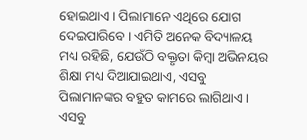ହୋଇଥାଏ । ପିଲାମାନେ ଏଥିରେ ଯୋଗ ଦେଇପାରିବେ । ଏମିତି ଅନେକ ବିଦ୍ୟାଳୟ ମଧ୍ୟ ରହିଛି, ଯେଉଁଠି ବକ୍ତୃତା କିମ୍ବା ଅଭିନୟର ଶିକ୍ଷା ମଧ୍ୟ ଦିଆଯାଇଥାଏ, ଏସବୁ ପିଲାମାନଙ୍କର ବହୁତ କାମରେ ଲାଗିଥାଏ । ଏସବୁ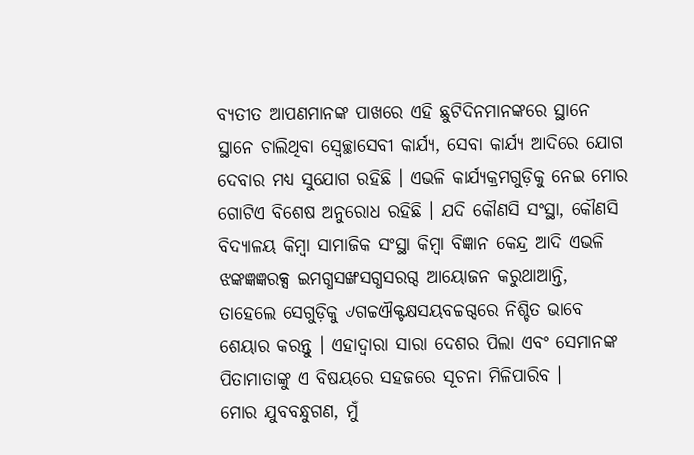ବ୍ୟତୀତ ଆପଣମାନଙ୍କ ପାଖରେ ଏହି ଛୁଟିଦିନମାନଙ୍କରେ ସ୍ଥାନେ ସ୍ଥାନେ ଚାଲିଥିବା ସ୍ୱେଚ୍ଛାସେବୀ କାର୍ଯ୍ୟ, ସେବା କାର୍ଯ୍ୟ ଆଦିରେ ଯୋଗ ଦେବାର ମଧ୍ୟ ସୁଯୋଗ ରହିଛି । ଏଭଳି କାର୍ଯ୍ୟକ୍ରମଗୁଡ଼ିକୁ ନେଇ ମୋର ଗୋଟିଏ ବିଶେଷ ଅନୁରୋଧ ରହିଛି । ଯଦି କୌଣସି ସଂସ୍ଥା, କୌଣସି ବିଦ୍ୟାଳୟ କିମ୍ବା ସାମାଜିକ ସଂସ୍ଥା କିମ୍ବା ବିଜ୍ଞାନ କେନ୍ଦ୍ର ଆଦି ଏଭଳି ଝଙ୍କଜ୍ଞଜ୍ଞରକ୍ସ ଇମଗ୍ଧସଙ୍ଖସଗ୍ଧସରଗ୍ଦ ଆୟୋଜନ କରୁଥାଆନ୍ତି, ତାହେଲେ ସେଗୁଡ଼ିକୁ ୰ଗଚ୍ଚଐକ୍ଟକ୍ଷସୟବଚ୍ଚଗ୍ଦରେ ନିଶ୍ଚିତ ଭାବେ ଶେୟାର କରନ୍ତୁ । ଏହାଦ୍ୱାରା ସାରା ଦେଶର ପିଲା ଏବଂ ସେମାନଙ୍କ ପିତାମାତାଙ୍କୁ ଏ ବିଷୟରେ ସହଜରେ ସୂଚନା ମିଳିପାରିବ ।
ମୋର ଯୁବବନ୍ଧୁଗଣ, ମୁଁ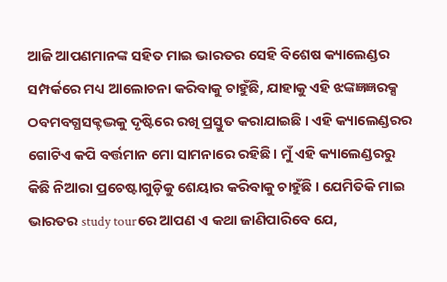ଆଜି ଆପଣମାନଙ୍କ ସହିତ ମାଇ ଭାରତର ସେହି ବିଶେଷ କ୍ୟାଲେଣ୍ଡର ସମ୍ପର୍କରେ ମଧ୍ୟ ଆଲୋଚନା କରିବାକୁ ଚାହୁଁଛି, ଯାହାକୁ ଏହି ଝଙ୍କଜ୍ଞଜ୍ଞରକ୍ସ ଠବମବଗ୍ଧସକ୍ଟଦ୍ଭକୁ ଦୃଷ୍ଟିରେ ରଖି ପ୍ରସ୍ତୁତ କରାଯାଇଛି । ଏହି କ୍ୟାଲେଣ୍ଡରର ଗୋଟିଏ କପି ବର୍ତ୍ତମାନ ମୋ ସାମନାରେ ରହିଛି । ମୁଁ ଏହି କ୍ୟାଲେଣ୍ଡରରୁ କିଛି ନିଆରା ପ୍ରଚେଷ୍ଟାଗୁଡ଼ିକୁ ଶେୟାର କରିବାକୁ ଚାହୁଁଛି । ଯେମିତିକି ମାଇ ଭାରତର study tourରେ ଆପଣ ଏ କଥା ଜାଣିପାରିବେ ଯେ,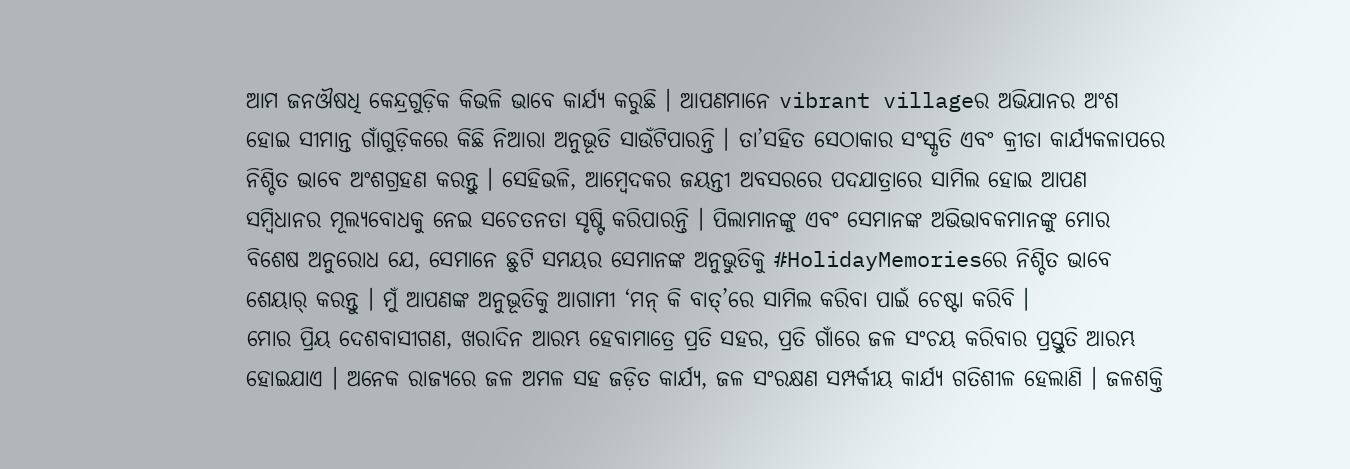ଆମ ଜନଔଷଧି କେନ୍ଦ୍ରଗୁଡ଼ିକ କିଭଳି ଭାବେ କାର୍ଯ୍ୟ କରୁଛି । ଆପଣମାନେ vibrant villageର ଅଭିଯାନର ଅଂଶ ହୋଇ ସୀମାନ୍ତ ଗାଁଗୁଡ଼ିକରେ କିଛି ନିଆରା ଅନୁଭୂତି ସାଉଁଟିପାରନ୍ତି । ତା’ସହିତ ସେଠାକାର ସଂସ୍କୃତି ଏବଂ କ୍ରୀଡା କାର୍ଯ୍ୟକଳାପରେ ନିଶ୍ଚିତ ଭାବେ ଅଂଶଗ୍ରହଣ କରନ୍ତୁ । ସେହିଭଳି, ଆମ୍ବେଦକର ଜୟନ୍ତୀ ଅବସରରେ ପଦଯାତ୍ରାରେ ସାମିଲ ହୋଇ ଆପଣ ସମ୍ବିଧାନର ମୂଲ୍ୟବୋଧକୁ ନେଇ ସଚେତନତା ସୃଷ୍ଟି କରିପାରନ୍ତି । ପିଲାମାନଙ୍କୁ ଏବଂ ସେମାନଙ୍କ ଅଭିଭାବକମାନଙ୍କୁ ମୋର ବିଶେଷ ଅନୁରୋଧ ଯେ, ସେମାନେ ଛୁଟି ସମୟର ସେମାନଙ୍କ ଅନୁଭୁତିକୁ #HolidayMemoriesରେ ନିଶ୍ଚିତ ଭାବେ ଶେୟାର୍ କରନ୍ତୁ । ମୁଁ ଆପଣଙ୍କ ଅନୁଭୂତିକୁ ଆଗାମୀ ‘ମନ୍ କି ବାତ୍’ରେ ସାମିଲ କରିବା ପାଇଁ ଚେଷ୍ଟା କରିବି ।
ମୋର ପ୍ରିୟ ଦେଶବାସୀଗଣ, ଖରାଦିନ ଆରମ୍ଭ ହେବାମାତ୍ରେ ପ୍ରତି ସହର, ପ୍ରତି ଗାଁରେ ଜଳ ସଂଚୟ କରିବାର ପ୍ରସ୍ତୁତି ଆରମ୍ଭ ହୋଇଯାଏ । ଅନେକ ରାଜ୍ୟରେ ଜଳ ଅମଳ ସହ ଜଡ଼ିତ କାର୍ଯ୍ୟ, ଜଳ ସଂରକ୍ଷଣ ସମ୍ପର୍କୀୟ କାର୍ଯ୍ୟ ଗତିଶୀଳ ହେଲାଣି । ଜଳଶକ୍ତି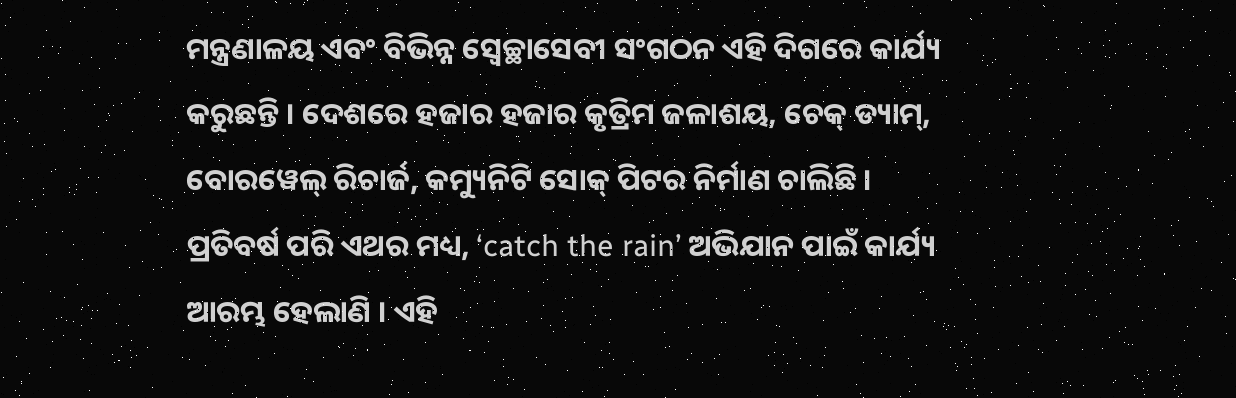ମନ୍ତ୍ରଣାଳୟ ଏବଂ ବିଭିନ୍ନ ସ୍ୱେଚ୍ଛାସେବୀ ସଂଗଠନ ଏହି ଦିଗରେ କାର୍ଯ୍ୟ କରୁଛନ୍ତି । ଦେଶରେ ହଜାର ହଜାର କୃତ୍ରିମ ଜଳାଶୟ, ଚେକ୍ ଡ୍ୟାମ୍, ବୋରୱେଲ୍ ରିଚାର୍ଜ, କମ୍ୟୁନିଟି ସୋକ୍ ପିଟର ନିର୍ମାଣ ଚାଲିଛି । ପ୍ରତିବର୍ଷ ପରି ଏଥର ମଧ୍ୟ, ‘catch the rain’ ଅଭିଯାନ ପାଇଁ କାର୍ଯ୍ୟ ଆରମ୍ଭ ହେଲାଣି । ଏହି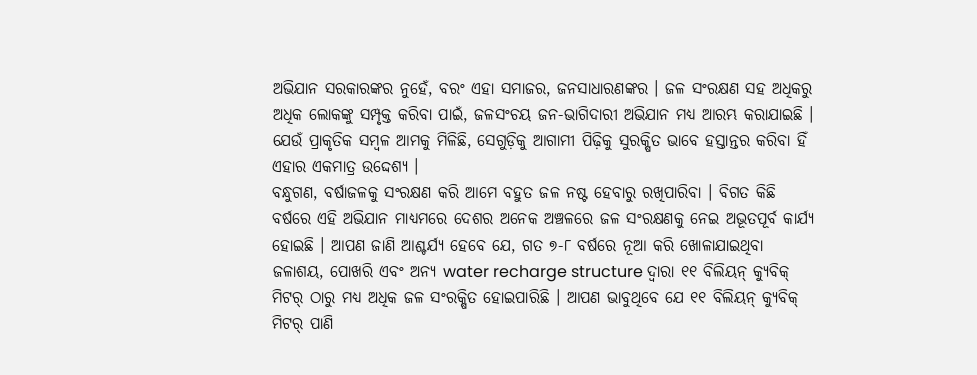ଅଭିଯାନ ସରକାରଙ୍କର ନୁହେଁ, ବରଂ ଏହା ସମାଜର, ଜନସାଧାରଣଙ୍କର । ଜଳ ସଂରକ୍ଷଣ ସହ ଅଧିକରୁ ଅଧିକ ଲୋକଙ୍କୁ ସମ୍ପୃକ୍ତ କରିବା ପାଇଁ, ଜଳସଂଚୟ ଜନ-ଭାଗିଦାରୀ ଅଭିଯାନ ମଧ୍ୟ ଆରମ୍ଭ କରାଯାଇଛି । ଯେଉଁ ପ୍ରାକୃତିକ ସମ୍ବଳ ଆମକୁ ମିଳିଛି, ସେଗୁଡ଼ିକୁ ଆଗାମୀ ପିଢ଼ିକୁ ସୁରକ୍ଷିତ ଭାବେ ହସ୍ତାନ୍ତର କରିବା ହିଁ ଏହାର ଏକମାତ୍ର ଉଦ୍ଦେଶ୍ୟ ।
ବନ୍ଧୁଗଣ, ବର୍ଷାଜଳକୁ ସଂରକ୍ଷଣ କରି ଆମେ ବହୁତ ଜଳ ନଷ୍ଟ ହେବାରୁ ରଖିପାରିବା । ବିଗତ କିଛି ବର୍ଷରେ ଏହି ଅଭିଯାନ ମାଧ୍ୟମରେ ଦେଶର ଅନେକ ଅଞ୍ଚଳରେ ଜଳ ସଂରକ୍ଷଣକୁ ନେଇ ଅଭୂତପୂର୍ବ କାର୍ଯ୍ୟ ହୋଇଛି । ଆପଣ ଜାଣି ଆଶ୍ଚର୍ଯ୍ୟ ହେବେ ଯେ, ଗତ ୭-୮ ବର୍ଷରେ ନୂଆ କରି ଖୋଳାଯାଇଥିବା ଜଳାଶୟ, ପୋଖରି ଏବଂ ଅନ୍ୟ water recharge structure ଦ୍ୱାରା ୧୧ ବିଲିୟନ୍ କ୍ୟୁବିକ୍ ମିଟର୍ ଠାରୁ ମଧ୍ୟ ଅଧିକ ଜଳ ସଂରକ୍ଷିତ ହୋଇପାରିଛି । ଆପଣ ଭାବୁଥିବେ ଯେ ୧୧ ବିଲିୟନ୍ କ୍ୟୁବିକ୍ ମିଟର୍ ପାଣି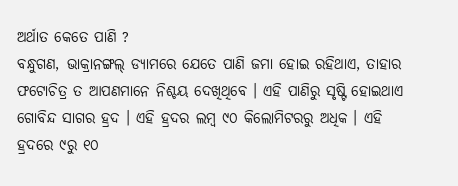ଅର୍ଥାତ କେତେ ପାଣି ?
ବନ୍ଧୁଗଣ, ଭାକ୍ରାନଙ୍ଗଲ୍ ଡ୍ୟାମରେ ଯେତେ ପାଣି ଜମା ହୋଇ ରହିଥାଏ, ତାହାର ଫଟୋଚିତ୍ର ତ ଆପଣମାନେ ନିଶ୍ଚୟ ଦେଖିଥିବେ । ଏହି ପାଣିରୁ ସୃଷ୍ଟି ହୋଇଥାଏ ଗୋବିନ୍ଦ ସାଗର ହ୍ରଦ । ଏହି ହ୍ରଦର ଲମ୍ବ ୯୦ କିଲୋମିଟରରୁ ଅଧିକ । ଏହି ହ୍ରଦରେ ୯ରୁ ୧୦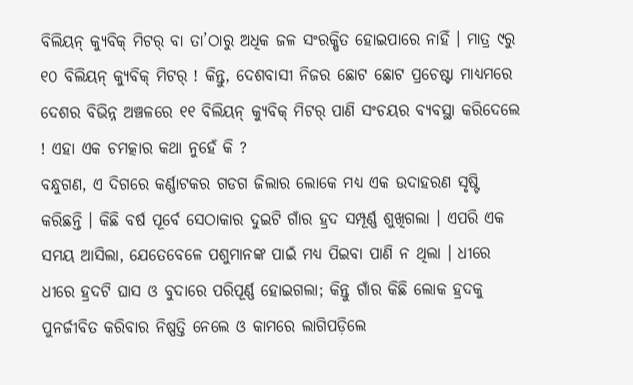ବିଲିୟନ୍ କ୍ୟୁବିକ୍ ମିଟର୍ ବା ତା’ଠାରୁ ଅଧିକ ଜଳ ସଂରକ୍ଷିତ ହୋଇପାରେ ନାହିଁ । ମାତ୍ର ୯ରୁ ୧୦ ବିଲିୟନ୍ କ୍ୟୁବିକ୍ ମିଟର୍ ! କିନ୍ତୁ, ଦେଶବାସୀ ନିଜର ଛୋଟ ଛୋଟ ପ୍ରଚେଷ୍ଟା ମାଧ୍ୟମରେ ଦେଶର ବିଭିନ୍ନ ଅଞ୍ଚଳରେ ୧୧ ବିଲିୟନ୍ କ୍ୟୁବିକ୍ ମିଟର୍ ପାଣି ସଂଚୟର ବ୍ୟବସ୍ଥା କରିଦେଲେ ! ଏହା ଏକ ଚମତ୍କାର କଥା ନୁହେଁ କି ?
ବନ୍ଧୁଗଣ, ଏ ଦିଗରେ କର୍ଣ୍ଣାଟକର ଗଡଗ ଜିଲାର ଲୋକେ ମଧ୍ୟ ଏକ ଉଦାହରଣ ସୃଷ୍ଟି କରିଛନ୍ତି । କିଛି ବର୍ଷ ପୂର୍ବେ ସେଠାକାର ଦୁଇଟି ଗାଁର ହ୍ରଦ ସମ୍ପୂର୍ଣ୍ଣ ଶୁଖିଗଲା । ଏପରି ଏକ ସମୟ ଆସିଲା, ଯେତେବେଳେ ପଶୁମାନଙ୍କ ପାଇଁ ମଧ୍ୟ ପିଇବା ପାଣି ନ ଥିଲା । ଧୀରେ ଧୀରେ ହ୍ରଦଟି ଘାସ ଓ ବୁଦାରେ ପରିପୂର୍ଣ୍ଣ ହୋଇଗଲା; କିନ୍ତୁ ଗାଁର କିଛି ଲୋକ ହ୍ରଦକୁ ପୁନର୍ଜୀବିତ କରିବାର ନିଷ୍ପତ୍ତି ନେଲେ ଓ କାମରେ ଲାଗିପଡ଼ିଲେ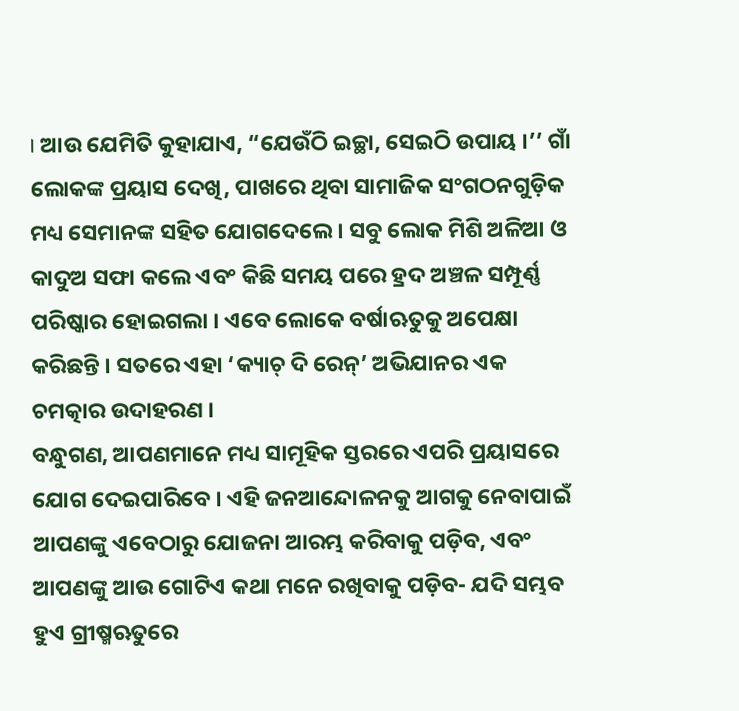। ଆଉ ଯେମିତି କୁହାଯାଏ, “ଯେଉଁଠି ଇଚ୍ଛା, ସେଇଠି ଉପାୟ ।’’ ଗାଁ ଲୋକଙ୍କ ପ୍ରୟାସ ଦେଖି, ପାଖରେ ଥିବା ସାମାଜିକ ସଂଗଠନଗୁଡ଼ିକ ମଧ୍ୟ ସେମାନଙ୍କ ସହିତ ଯୋଗଦେଲେ । ସବୁ ଲୋକ ମିଶି ଅଳିଆ ଓ କାଦୁଅ ସଫା କଲେ ଏବଂ କିଛି ସମୟ ପରେ ହ୍ରଦ ଅଞ୍ଚଳ ସମ୍ପୂର୍ଣ୍ଣ ପରିଷ୍କାର ହୋଇଗଲା । ଏବେ ଲୋକେ ବର୍ଷାଋତୁକୁ ଅପେକ୍ଷା କରିଛନ୍ତି । ସତରେ ଏହା ‘କ୍ୟାଚ୍ ଦି ରେନ୍’ ଅଭିଯାନର ଏକ ଚମତ୍କାର ଉଦାହରଣ ।
ବନ୍ଧୁଗଣ, ଆପଣମାନେ ମଧ୍ୟ ସାମୂହିକ ସ୍ତରରେ ଏପରି ପ୍ରୟାସରେ ଯୋଗ ଦେଇପାରିବେ । ଏହି ଜନଆନ୍ଦୋଳନକୁ ଆଗକୁ ନେବାପାଇଁ ଆପଣଙ୍କୁ ଏବେଠାରୁ ଯୋଜନା ଆରମ୍ଭ କରିବାକୁ ପଡ଼ିବ, ଏବଂ ଆପଣଙ୍କୁ ଆଉ ଗୋଟିଏ କଥା ମନେ ରଖିବାକୁ ପଡ଼ିବ- ଯଦି ସମ୍ଭବ ହୁଏ ଗ୍ରୀଷ୍ମଋତୁରେ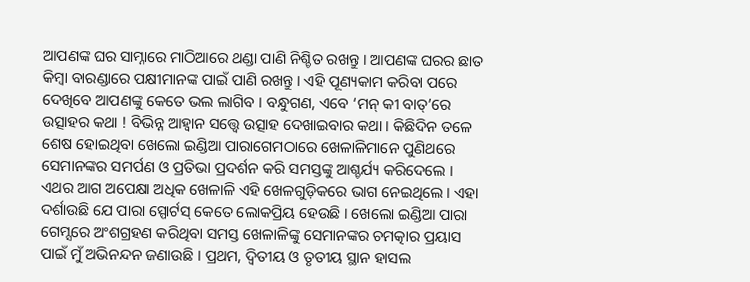ଆପଣଙ୍କ ଘର ସାମ୍ନାରେ ମାଠିଆରେ ଥଣ୍ଡା ପାଣି ନିଶ୍ଚିତ ରଖନ୍ତୁ । ଆପଣଙ୍କ ଘରର ଛାତ କିମ୍ବା ବାରଣ୍ଡାରେ ପକ୍ଷୀମାନଙ୍କ ପାଇଁ ପାଣି ରଖନ୍ତୁ । ଏହି ପୂଣ୍ୟକାମ କରିବା ପରେ ଦେଖିବେ ଆପଣଙ୍କୁ କେତେ ଭଲ ଲାଗିବ । ବନ୍ଧୁଗଣ, ଏବେ ‘ମନ୍ କୀ ବାତ୍’ରେ ଉତ୍ସାହର କଥା ! ବିଭିନ୍ନ ଆହ୍ୱାନ ସତ୍ତ୍ୱେ ଉତ୍ସାହ ଦେଖାଇବାର କଥା । କିଛିଦିନ ତଳେ ଶେଷ ହୋଇଥିବା ଖେଲୋ ଇଣ୍ଡିଆ ପାରାଗେମଠାରେ ଖେଳାଳିମାନେ ପୁଣିଥରେ ସେମାନଙ୍କର ସମର୍ପଣ ଓ ପ୍ରତିଭା ପ୍ରଦର୍ଶନ କରି ସମସ୍ତଙ୍କୁ ଆଶ୍ଚର୍ଯ୍ୟ କରିଦେଲେ । ଏଥର ଆଗ ଅପେକ୍ଷା ଅଧିକ ଖେଳାଳି ଏହି ଖେଳଗୁଡ଼ିକରେ ଭାଗ ନେଇଥିଲେ । ଏହା ଦର୍ଶାଉଛି ଯେ ପାରା ସ୍ପୋର୍ଟସ୍ କେତେ ଲୋକପ୍ରିୟ ହେଉଛି । ଖେଲୋ ଇଣ୍ଡିଆ ପାରା ଗେମ୍ସରେ ଅଂଶଗ୍ରହଣ କରିଥିବା ସମସ୍ତ ଖେଳାଳିଙ୍କୁ ସେମାନଙ୍କର ଚମତ୍କାର ପ୍ରୟାସ ପାଇଁ ମୁଁ ଅଭିନନ୍ଦନ ଜଣାଉଛି । ପ୍ରଥମ, ଦ୍ୱିତୀୟ ଓ ତୃତୀୟ ସ୍ଥାନ ହାସଲ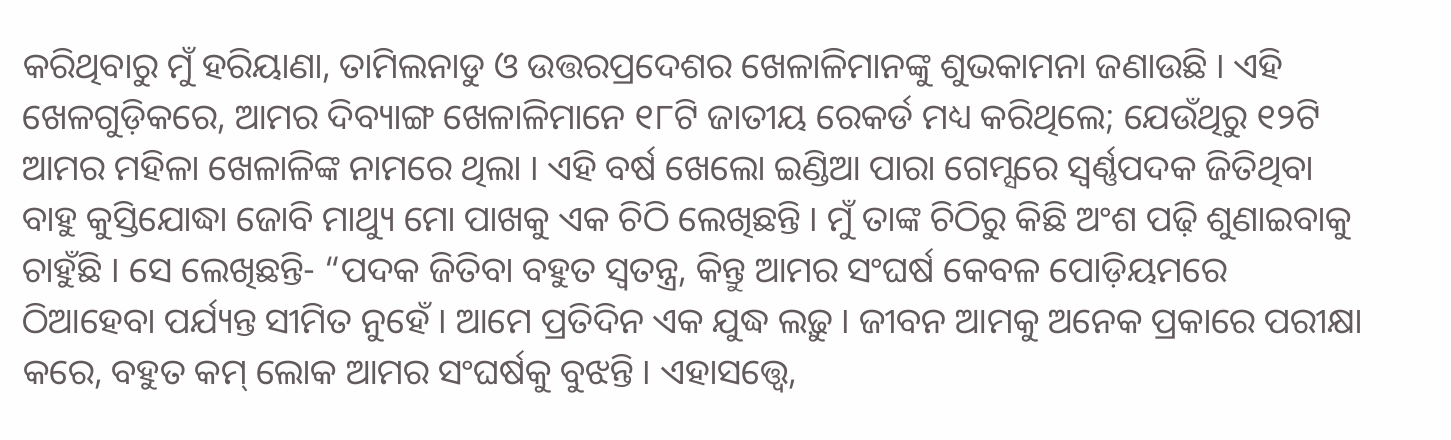କରିଥିବାରୁ ମୁଁ ହରିୟାଣା, ତାମିଲନାଡୁ ଓ ଉତ୍ତରପ୍ରଦେଶର ଖେଳାଳିମାନଙ୍କୁ ଶୁଭକାମନା ଜଣାଉଛି । ଏହି ଖେଳଗୁଡ଼ିକରେ, ଆମର ଦିବ୍ୟାଙ୍ଗ ଖେଳାଳିମାନେ ୧୮ଟି ଜାତୀୟ ରେକର୍ଡ ମଧ୍ୟ କରିଥିଲେ; ଯେଉଁଥିରୁ ୧୨ଟି ଆମର ମହିଳା ଖେଳାଳିଙ୍କ ନାମରେ ଥିଲା । ଏହି ବର୍ଷ ଖେଲୋ ଇଣ୍ଡିଆ ପାରା ଗେମ୍ସରେ ସ୍ୱର୍ଣ୍ଣପଦକ ଜିତିଥିବା ବାହୁ କୁସ୍ତିଯୋଦ୍ଧା ଜୋବି ମାଥ୍ୟୁ ମୋ ପାଖକୁ ଏକ ଚିଠି ଲେଖିଛନ୍ତି । ମୁଁ ତାଙ୍କ ଚିଠିରୁ କିଛି ଅଂଶ ପଢ଼ି ଶୁଣାଇବାକୁ ଚାହୁଁଛି । ସେ ଲେଖିଛନ୍ତି- “ପଦକ ଜିତିବା ବହୁତ ସ୍ୱତନ୍ତ୍ର, କିନ୍ତୁ ଆମର ସଂଘର୍ଷ କେବଳ ପୋଡ଼ିୟମରେ ଠିଆହେବା ପର୍ଯ୍ୟନ୍ତ ସୀମିତ ନୁହେଁ । ଆମେ ପ୍ରତିଦିନ ଏକ ଯୁଦ୍ଧ ଲଢ଼ୁ । ଜୀବନ ଆମକୁ ଅନେକ ପ୍ରକାରେ ପରୀକ୍ଷା କରେ, ବହୁତ କମ୍ ଲୋକ ଆମର ସଂଘର୍ଷକୁ ବୁଝନ୍ତି । ଏହାସତ୍ତ୍ୱେ,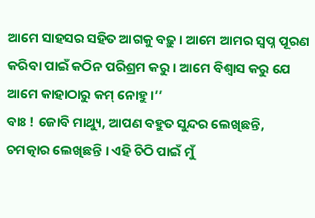ଆମେ ସାହସର ସହିତ ଆଗକୁ ବଢ଼ୁ । ଆମେ ଆମର ସ୍ୱପ୍ନ ପୂରଣ କରିବା ପାଇଁ କଠିନ ପରିଶ୍ରମ କରୁ । ଆମେ ବିଶ୍ୱାସ କରୁ ଯେ ଆମେ କାହାଠାରୁ କମ୍ ନୋହୁ ।’’
ବାଃ ! ଜୋବି ମାଥ୍ୟୁ, ଆପଣ ବହୁତ ସୁନ୍ଦର ଲେଖିଛନ୍ତି, ଚମତ୍କାର ଲେଖିଛନ୍ତି । ଏହି ଚିଠି ପାଇଁ ମୁଁ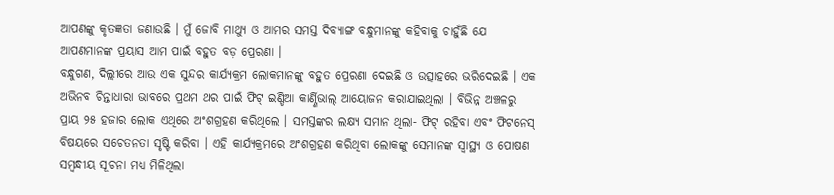ଆପଣଙ୍କୁ କୃତଜ୍ଞତା ଜଣାଉଛି । ମୁଁ ଜୋବି ମାଥ୍ୟୁ ଓ ଆମର ସମସ୍ତ ଦିବ୍ୟାଙ୍ଗ ବନ୍ଧୁମାନଙ୍କୁ କହିବାକୁ ଚାହୁଁଛି ଯେ ଆପଣମାନଙ୍କ ପ୍ରୟାସ ଆମ ପାଇଁ ବହୁତ ବଡ଼ ପ୍ରେରଣା ।
ବନ୍ଧୁଗଣ, ଦିଲ୍ଲୀରେ ଆଉ ଏକ ସୁନ୍ଦର କାର୍ଯ୍ୟକ୍ରମ ଲୋକମାନଙ୍କୁ ବହୁତ ପ୍ରେରଣା ଦେଇଛି ଓ ଉତ୍ସାହରେ ଭରିଦେଇଛି । ଏକ ଅଭିନବ ଚିନ୍ତାଧାରା ଭାବରେ ପ୍ରଥମ ଥର ପାଇଁ ଫିଟ୍ ଇଣ୍ଡିଆ କାର୍ଣ୍ଣିଭାଲ୍ ଆୟୋଜନ କରାଯାଇଥିଲା । ବିଭିନ୍ନ ଅଞ୍ଚଳରୁ ପ୍ରାୟ ୨୫ ହଜାର ଲୋକ ଏଥିରେ ଅଂଶଗ୍ରହଣ କରିଥିଲେ । ସମସ୍ତଙ୍କର ଲକ୍ଷ୍ୟ ସମାନ ଥିଲା- ଫିଟ୍ ରହିବା ଏବଂ ଫିଟନେସ୍ ବିଷୟରେ ସଚେତନତା ସୃଷ୍ଟି କରିବା । ଏହି କାର୍ଯ୍ୟକ୍ରମରେ ଅଂଶଗ୍ରହଣ କରିଥିବା ଲୋକଙ୍କୁ ସେମାନଙ୍କ ସ୍ୱାସ୍ଥ୍ୟ ଓ ପୋଷଣ ସମ୍ବନ୍ଧୀୟ ସୂଚନା ମଧ୍ୟ ମିଳିଥିଲା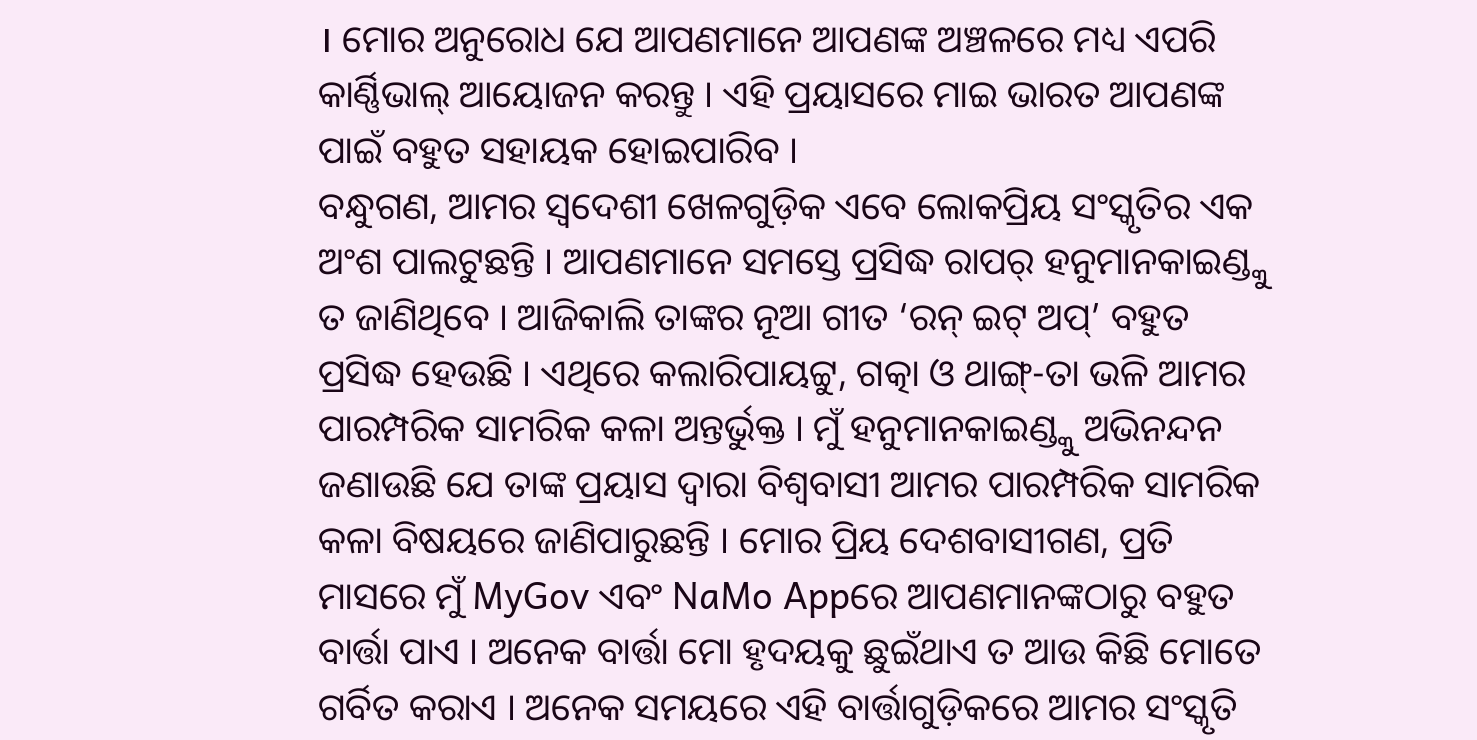। ମୋର ଅନୁରୋଧ ଯେ ଆପଣମାନେ ଆପଣଙ୍କ ଅଞ୍ଚଳରେ ମଧ୍ୟ ଏପରି କାର୍ଣ୍ଣିଭାଲ୍ ଆୟୋଜନ କରନ୍ତୁ । ଏହି ପ୍ରୟାସରେ ମାଇ ଭାରତ ଆପଣଙ୍କ ପାଇଁ ବହୁତ ସହାୟକ ହୋଇପାରିବ ।
ବନ୍ଧୁଗଣ, ଆମର ସ୍ୱଦେଶୀ ଖେଳଗୁଡ଼ିକ ଏବେ ଲୋକପ୍ରିୟ ସଂସ୍କୃତିର ଏକ ଅଂଶ ପାଲଟୁଛନ୍ତି । ଆପଣମାନେ ସମସ୍ତେ ପ୍ରସିଦ୍ଧ ରାପର୍ ହନୁମାନକାଇଣ୍ଡ୍କୁ ତ ଜାଣିଥିବେ । ଆଜିକାଲି ତାଙ୍କର ନୂଆ ଗୀତ ‘ରନ୍ ଇଟ୍ ଅପ୍’ ବହୁତ ପ୍ରସିଦ୍ଧ ହେଉଛି । ଏଥିରେ କଲାରିପାୟଟ୍ଟୁ, ଗତ୍କା ଓ ଥାଙ୍ଗ୍-ତା ଭଳି ଆମର ପାରମ୍ପରିକ ସାମରିକ କଳା ଅନ୍ତର୍ଭୁକ୍ତ । ମୁଁ ହନୁମାନକାଇଣ୍ଡ୍କୁ ଅଭିନନ୍ଦନ ଜଣାଉଛି ଯେ ତାଙ୍କ ପ୍ରୟାସ ଦ୍ୱାରା ବିଶ୍ୱବାସୀ ଆମର ପାରମ୍ପରିକ ସାମରିକ କଳା ବିଷୟରେ ଜାଣିପାରୁଛନ୍ତି । ମୋର ପ୍ରିୟ ଦେଶବାସୀଗଣ, ପ୍ରତି ମାସରେ ମୁଁ MyGov ଏବଂ NaMo Appରେ ଆପଣମାନଙ୍କଠାରୁ ବହୁତ ବାର୍ତ୍ତା ପାଏ । ଅନେକ ବାର୍ତ୍ତା ମୋ ହୃଦୟକୁ ଛୁଇଁଥାଏ ତ ଆଉ କିଛି ମୋତେ ଗର୍ବିତ କରାଏ । ଅନେକ ସମୟରେ ଏହି ବାର୍ତ୍ତାଗୁଡ଼ିକରେ ଆମର ସଂସ୍କୃତି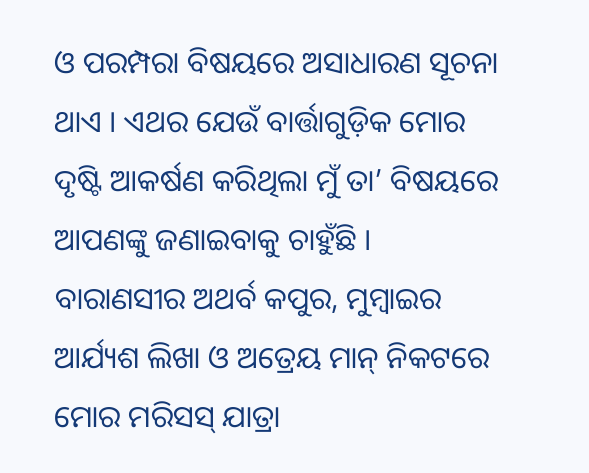ଓ ପରମ୍ପରା ବିଷୟରେ ଅସାଧାରଣ ସୂଚନା ଥାଏ । ଏଥର ଯେଉଁ ବାର୍ତ୍ତାଗୁଡ଼ିକ ମୋର ଦୃଷ୍ଟି ଆକର୍ଷଣ କରିଥିଲା ମୁଁ ତା’ ବିଷୟରେ ଆପଣଙ୍କୁ ଜଣାଇବାକୁ ଚାହୁଁଛି । ବାରାଣସୀର ଅଥର୍ବ କପୁର, ମୁମ୍ବାଇର ଆର୍ଯ୍ୟଶ ଲିଖା ଓ ଅତ୍ରେୟ ମାନ୍ ନିକଟରେ ମୋର ମରିସସ୍ ଯାତ୍ରା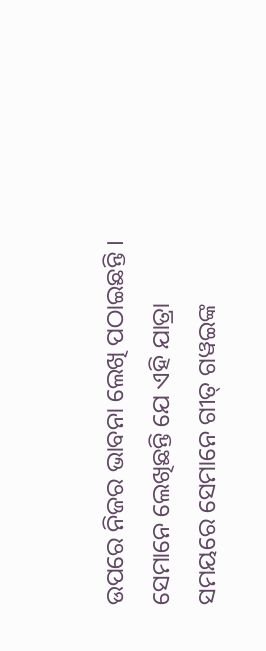ଉପରେ ନିଜର ଭାବନା ଲେଖି ପଠାଇଛନ୍ତି । ସେମାନେ ଲେଖିଛନ୍ତି ଯେ ଏହି ଯାତ୍ରା ସମୟରେ ସେମାନେ ଗୀତ୍ ଗୱଇଙ୍କ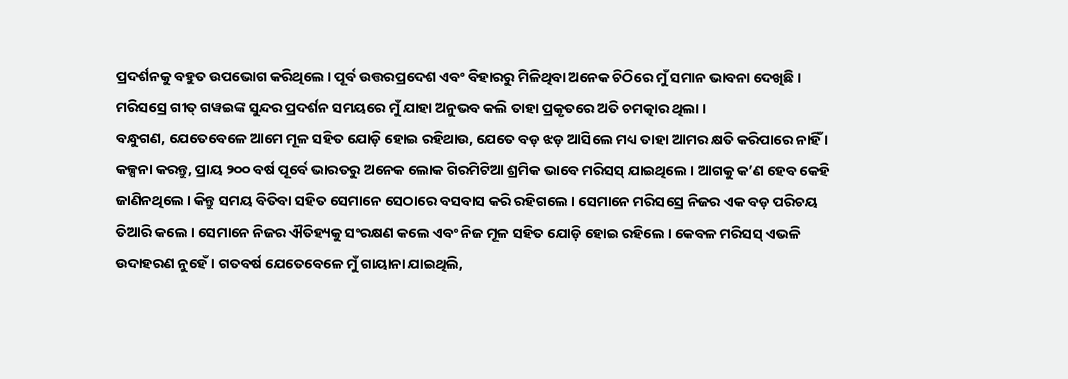ପ୍ରଦର୍ଶନକୁ ବହୁତ ଉପଭୋଗ କରିଥିଲେ । ପୂର୍ବ ଉତ୍ତରପ୍ରଦେଶ ଏବଂ ବିହାରରୁ ମିଳିଥିବା ଅନେକ ଚିଠିରେ ମୁଁ ସମାନ ଭାବନା ଦେଖିଛି । ମରିସସ୍ରେ ଗୀତ୍ ଗୱଇଙ୍କ ସୁନ୍ଦର ପ୍ରଦର୍ଶନ ସମୟରେ ମୁଁ ଯାହା ଅନୁଭବ କଲି ତାହା ପ୍ରକୃତରେ ଅତି ଚମତ୍କାର ଥିଲା ।
ବନ୍ଧୁଗଣ, ଯେତେବେଳେ ଆମେ ମୂଳ ସହିତ ଯୋଡ଼ି ହୋଇ ରହିଥାଉ, ଯେତେ ବଡ଼ ଝଡ଼ ଆସିଲେ ମଧ୍ୟ ତାହା ଆମର କ୍ଷତି କରିପାରେ ନାହିଁ । କଳ୍ପନା କରନ୍ତୁ, ପ୍ରାୟ ୨୦୦ ବର୍ଷ ପୂର୍ବେ ଭାରତରୁ ଅନେକ ଲୋକ ଗିରମିଟିଆ ଶ୍ରମିକ ଭାବେ ମରିସସ୍ ଯାଇଥିଲେ । ଆଗକୁ କ’ଣ ହେବ କେହି ଜାଣିନଥିଲେ । କିନ୍ତୁ ସମୟ ବିତିବା ସହିତ ସେମାନେ ସେଠାରେ ବସବାସ କରି ରହିଗଲେ । ସେମାନେ ମରିସସ୍ରେ ନିଜର ଏକ ବଡ଼ ପରିଚୟ ତିଆରି କଲେ । ସେମାନେ ନିଜର ଐତିହ୍ୟକୁ ସଂରକ୍ଷଣ କଲେ ଏବଂ ନିଜ ମୂଳ ସହିତ ଯୋଡ଼ି ହୋଇ ରହିଲେ । କେବଳ ମରିସସ୍ ଏଭଳି ଉଦାହରଣ ନୁହେଁ । ଗତବର୍ଷ ଯେତେବେଳେ ମୁଁ ଗାୟାନା ଯାଇଥିଲି,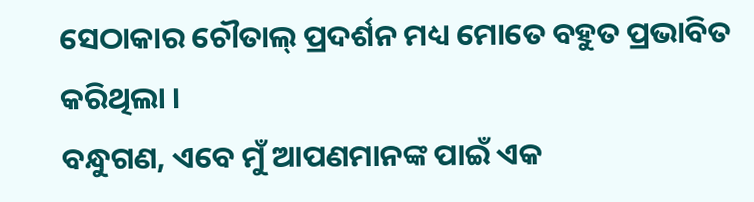ସେଠାକାର ଚୌତାଲ୍ ପ୍ରଦର୍ଶନ ମଧ୍ୟ ମୋତେ ବହୁତ ପ୍ରଭାବିତ କରିଥିଲା ।
ବନ୍ଧୁଗଣ, ଏବେ ମୁଁ ଆପଣମାନଙ୍କ ପାଇଁ ଏକ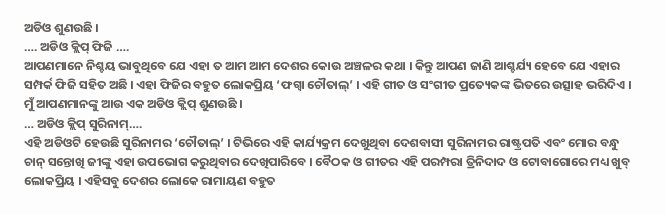ଅଡିଓ ଶୁଣଉଛି ।
…. ଅଡିଓ କ୍ଲିପ୍ ଫିଜି ….
ଆପଣମାନେ ନିଶ୍ଚୟ ଭାବୁଥିବେ ଯେ ଏହା ତ ଆମ ଆମ ଦେଶର କୋଉ ଅଞ୍ଚଳର କଥା । କିନ୍ତୁ ଆପଣ ଜାଣି ଆଶ୍ଚର୍ଯ୍ୟ ହେବେ ଯେ ଏହାର ସମ୍ପର୍କ ଫିଜି ସହିତ ଅଛି । ଏହା ଫିଜିର ବହୁତ ଲୋକପ୍ରିୟ ‘ଫଗ୍ୱା ଚୌତାଲ୍’ । ଏହି ଗୀତ ଓ ସଂଗୀତ ପ୍ରତ୍ୟେକଙ୍କ ଭିତରେ ଉତ୍ସାହ ଭରିଦିଏ । ମୁଁ ଆପଣମାନଙ୍କୁ ଆଉ ଏକ ଅଡିଓ କ୍ଲିପ୍ ଶୁଣଉଛି ।
… ଅଡିଓ କ୍ଲିପ୍ ସୁରିନାମ୍….
ଏହି ଅଡିଓଟି ହେଉଛି ସୁରିନାମର ‘ଚୌତାଲ୍’ । ଟିଭିରେ ଏହି କାର୍ଯ୍ୟକ୍ରମ ଦେଖୁଥିବା ଦେଶବାସୀ ସୁରିନାମର ରାଷ୍ଟ୍ରପତି ଏବଂ ମୋର ବନ୍ଧୁ ଚାନ୍ ସନ୍ତୋଖି ଜୀଙ୍କୁ ଏହା ଉପଭୋଗ କରୁଥିବାର ଦେଖିପାରିବେ । ବୈଠକ ଓ ଗୀତର ଏହି ପରମ୍ପରା ତ୍ରିନିଦାଦ ଓ ଟୋବାଗୋରେ ମଧ୍ୟ ଖୁବ୍ ଲୋକପ୍ରିୟ । ଏହିସବୁ ଦେଶର ଲୋକେ ରାମାୟଣ ବହୁତ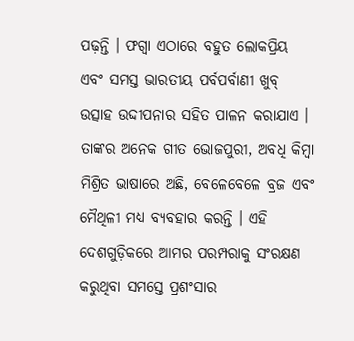ପଢ଼ନ୍ତି । ଫଗ୍ୱା ଏଠାରେ ବହୁତ ଲୋକପ୍ରିୟ ଏବଂ ସମସ୍ତ ଭାରତୀୟ ପର୍ବପର୍ବାଣୀ ଖୁବ୍ ଉତ୍ସାହ ଉଦ୍ଦୀପନାର ସହିତ ପାଳନ କରାଯାଏ । ତାଙ୍କର ଅନେକ ଗୀତ ଭୋଜପୁରୀ, ଅବଧି କିମ୍ବା ମିଶ୍ରିତ ଭାଷାରେ ଅଛି, ବେଳେବେଳେ ବ୍ରଜ ଏବଂ ମୈଥିଳୀ ମଧ୍ୟ ବ୍ୟବହାର କରନ୍ତି । ଏହି ଦେଶଗୁଡ଼ିକରେ ଆମର ପରମ୍ପରାକୁ ସଂରକ୍ଷଣ କରୁଥିବା ସମସ୍ତେ ପ୍ରଶଂସାର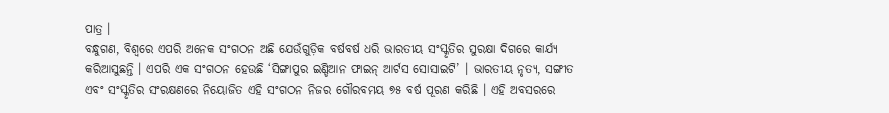ପାତ୍ର ।
ବନ୍ଧୁଗଣ, ବିଶ୍ୱରେ ଏପରି ଅନେକ ସଂଗଠନ ଅଛି ଯେଉଁଗୁଡ଼ିକ ବର୍ଷବର୍ଷ ଧରି ଭାରତୀୟ ସଂସ୍କୃତିର ସୁରକ୍ଷା ଦିଗରେ କାର୍ଯ୍ୟ କରିଆସୁଛନ୍ତି । ଏପରି ଏକ ସଂଗଠନ ହେଉଛି ‘ସିଙ୍ଗାପୁର ଇଣ୍ଡିଆନ ଫାଇନ୍ ଆର୍ଟସ ସୋସାଇଟି’ । ଭାରତୀୟ ନୃତ୍ୟ, ସଙ୍ଗୀତ ଏବଂ ସଂସ୍କୃତିର ସଂରକ୍ଷଣରେ ନିୟୋଜିତ ଏହି ସଂଗଠନ ନିଜର ଗୌରବମୟ ୭୫ ବର୍ଷ ପୂରଣ କରିଛି । ଏହି ଅବସରରେ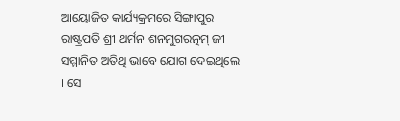ଆୟୋଜିତ କାର୍ଯ୍ୟକ୍ରମରେ ସିଙ୍ଗାପୁର ରାଷ୍ଟ୍ରପତି ଶ୍ରୀ ଥର୍ମନ ଶନମୁଗରତ୍ନମ୍ ଜୀ ସମ୍ମାନିତ ଅତିଥି ଭାବେ ଯୋଗ ଦେଇଥିଲେ । ସେ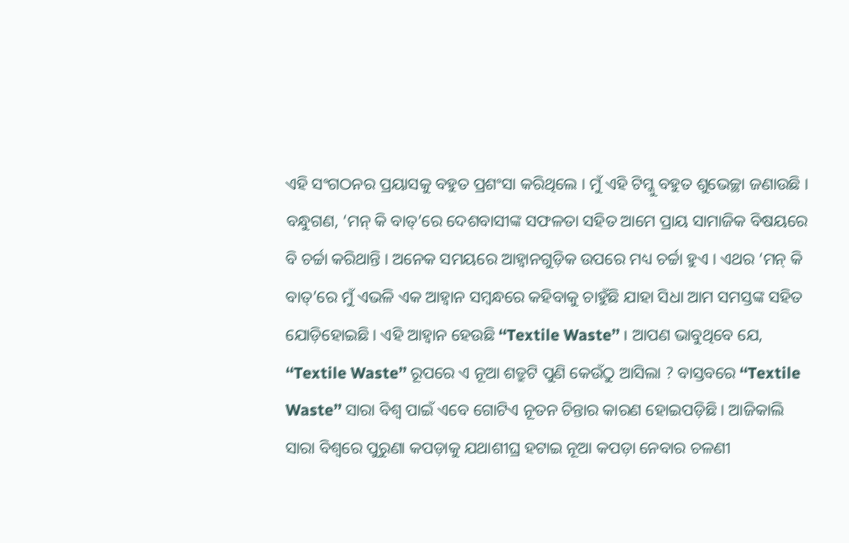ଏହି ସଂଗଠନର ପ୍ରୟାସକୁ ବହୁତ ପ୍ରଶଂସା କରିଥିଲେ । ମୁଁ ଏହି ଟିମ୍କୁ ବହୁତ ଶୁଭେଚ୍ଛା ଜଣାଉଛି ।
ବନ୍ଧୁଗଣ, ‘ମନ୍ କି ବାତ୍’ରେ ଦେଶବାସୀଙ୍କ ସଫଳତା ସହିତ ଆମେ ପ୍ରାୟ ସାମାଜିକ ବିଷୟରେ ବି ଚର୍ଚ୍ଚା କରିଥାନ୍ତି । ଅନେକ ସମୟରେ ଆହ୍ୱାନଗୁଡ଼ିକ ଉପରେ ମଧ୍ୟ ଚର୍ଚ୍ଚା ହୁଏ । ଏଥର ‘ମନ୍ କି ବାତ୍’ରେ ମୁଁ ଏଭଳି ଏକ ଆହ୍ୱାନ ସମ୍ବନ୍ଧରେ କହିବାକୁ ଚାହୁଁଛି ଯାହା ସିଧା ଆମ ସମସ୍ତଙ୍କ ସହିତ ଯୋଡ଼ିହୋଇଛି । ଏହି ଆହ୍ୱାନ ହେଉଛି ‘‘Textile Waste’’ । ଆପଣ ଭାବୁଥିବେ ଯେ, ‘‘Textile Waste’’ ରୂପରେ ଏ ନୂଆ ଶତ୍ରୁଟି ପୁଣି କେଉଁଠୁ ଆସିଲା ? ବାସ୍ତବରେ ‘‘Textile Waste’’ ସାରା ବିଶ୍ୱ ପାଇଁ ଏବେ ଗୋଟିଏ ନୂତନ ଚିନ୍ତାର କାରଣ ହୋଇପଡ଼ିଛି । ଆଜିକାଲି ସାରା ବିଶ୍ୱରେ ପୁରୁଣା କପଡ଼ାକୁ ଯଥାଶୀଘ୍ର ହଟାଇ ନୂଆ କପଡ଼ା ନେବାର ଚଳଣୀ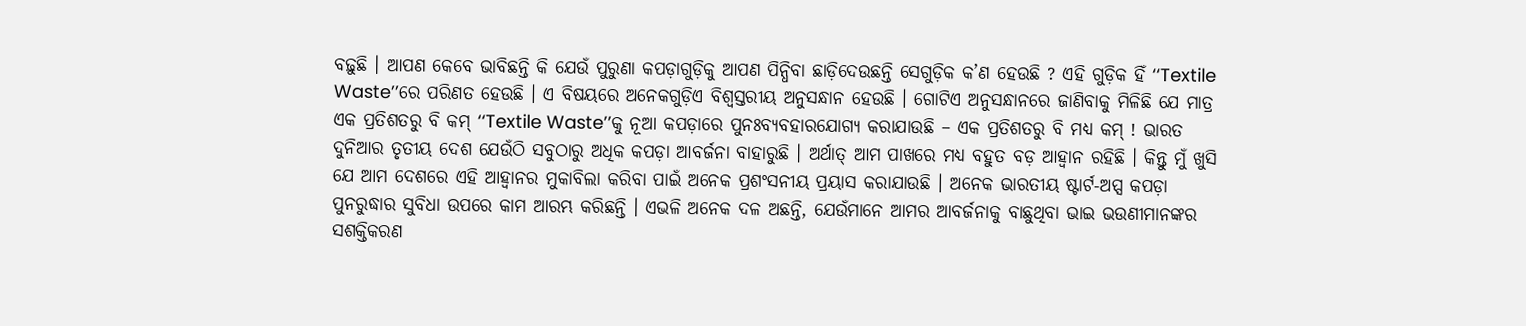ବଢ଼ୁଛି । ଆପଣ କେବେ ଭାବିଛନ୍ତି କି ଯେଉଁ ପୁରୁଣା କପଡ଼ାଗୁଡ଼ିକୁ ଆପଣ ପିନ୍ଧିବା ଛାଡ଼ିଦେଉଛନ୍ତି ସେଗୁଡ଼ିକ କ’ଣ ହେଉଛି ? ଏହି ଗୁଡ଼ିକ ହିଁ ‘‘Textile Waste’’ରେ ପରିଣତ ହେଉଛି । ଏ ବିଷୟରେ ଅନେକଗୁଡ଼ିଏ ବିଶ୍ୱସ୍ତରୀୟ ଅନୁସନ୍ଧାନ ହେଉଛି । ଗୋଟିଏ ଅନୁସନ୍ଧାନରେ ଜାଣିବାକୁ ମିଳିଛି ଯେ ମାତ୍ର ଏକ ପ୍ରତିଶତରୁ ବି କମ୍ ‘‘Textile Waste’’କୁ ନୂଆ କପଡ଼ାରେ ପୁନଃବ୍ୟବହାରଯୋଗ୍ୟ କରାଯାଉଛି – ଏକ ପ୍ରତିଶତରୁ ବି ମଧ୍ୟ କମ୍ ! ଭାରତ ଦୁନିଆର ତୃତୀୟ ଦେଶ ଯେଉଁଠି ସବୁଠାରୁ ଅଧିକ କପଡ଼ା ଆବର୍ଜନା ବାହାରୁଛି । ଅର୍ଥାତ୍ ଆମ ପାଖରେ ମଧ୍ୟ ବହୁତ ବଡ଼ ଆହ୍ୱାନ ରହିଛି । କିନ୍ତୁ ମୁଁ ଖୁସି ଯେ ଆମ ଦେଶରେ ଏହି ଆହ୍ୱାନର ମୁକାବିଲା କରିବା ପାଇଁ ଅନେକ ପ୍ରଶଂସନୀୟ ପ୍ରୟାସ କରାଯାଉଛି । ଅନେକ ଭାରତୀୟ ଷ୍ଟାର୍ଟ-ଅପ୍ସ କପଡ଼ା ପୁନରୁଦ୍ଧାର ସୁବିଧା ଉପରେ କାମ ଆରମ୍ଭ କରିଛନ୍ତି । ଏଭଳି ଅନେକ ଦଳ ଅଛନ୍ତି, ଯେଉଁମାନେ ଆମର ଆବର୍ଜନାକୁ ବାଛୁଥିବା ଭାଇ ଭଉଣୀମାନଙ୍କର ସଶକ୍ତିକରଣ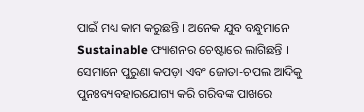ପାଇଁ ମଧ୍ୟ କାମ କରୁଛନ୍ତି । ଅନେକ ଯୁବ ବନ୍ଧୁମାନେ Sustainable ଫ୍ୟାଶନର ଚେଷ୍ଟାରେ ଲାଗିଛନ୍ତି । ସେମାନେ ପୁରୁଣା କପଡ଼ା ଏବଂ ଜୋତା-ଚପଲ ଆଦିକୁ ପୁନଃବ୍ୟବହାରଯୋଗ୍ୟ କରି ଗରିବଙ୍କ ପାଖରେ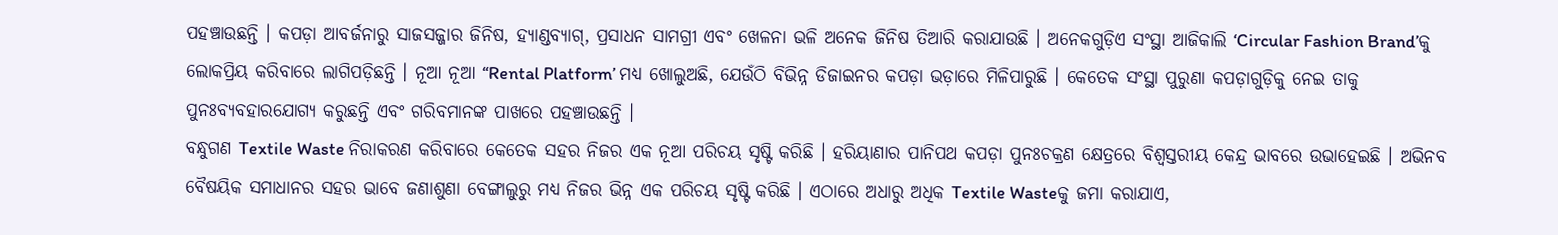ପହଞ୍ଚାଉଛନ୍ତି । କପଡ଼ା ଆବର୍ଜନାରୁ ସାଜସଜ୍ଜାର ଜିନିଷ, ହ୍ୟାଣ୍ଡବ୍ୟାଗ୍, ପ୍ରସାଧନ ସାମଗ୍ରୀ ଏବଂ ଖେଳନା ଭଳି ଅନେକ ଜିନିଷ ତିଆରି କରାଯାଉଛି । ଅନେକଗୁଡ଼ିଏ ସଂସ୍ଥା ଆଜିକାଲି ‘Circular Fashion Brand’କୁ ଲୋକପ୍ରିୟ କରିବାରେ ଲାଗିପଡ଼ିଛନ୍ତି । ନୂଆ ନୂଆ ‘‘Rental Platform’ ମଧ୍ୟ ଖୋଲୁଅଛି, ଯେଉଁଠି ବିଭିନ୍ନ ଡିଜାଇନର କପଡ଼ା ଭଡ଼ାରେ ମିଳିପାରୁଛି । କେତେକ ସଂସ୍ଥା ପୁରୁଣା କପଡ଼ାଗୁଡ଼ିକୁ ନେଇ ତାକୁ ପୁନଃବ୍ୟବହାରଯୋଗ୍ୟ କରୁଛନ୍ତି ଏବଂ ଗରିବମାନଙ୍କ ପାଖରେ ପହଞ୍ଚାଉଛନ୍ତି ।
ବନ୍ଧୁଗଣ Textile Waste ନିରାକରଣ କରିବାରେ କେତେକ ସହର ନିଜର ଏକ ନୂଆ ପରିଚୟ ସୃଷ୍ଟି କରିଛି । ହରିୟାଣାର ପାନିପଥ କପଡ଼ା ପୁନଃଚକ୍ରଣ କ୍ଷେତ୍ରରେ ବିଶ୍ୱସ୍ତରୀୟ କେନ୍ଦ୍ର ଭାବରେ ଉଭାହେଇଛି । ଅଭିନବ ବୈଷୟିକ ସମାଧାନର ସହର ଭାବେ ଜଣାଶୁଣା ବେଙ୍ଗାଲୁରୁ ମଧ୍ୟ ନିଜର ଭିନ୍ନ ଏକ ପରିଚୟ ସୃଷ୍ଟି କରିଛି । ଏଠାରେ ଅଧାରୁ ଅଧିକ Textile Wasteକୁ ଜମା କରାଯାଏ,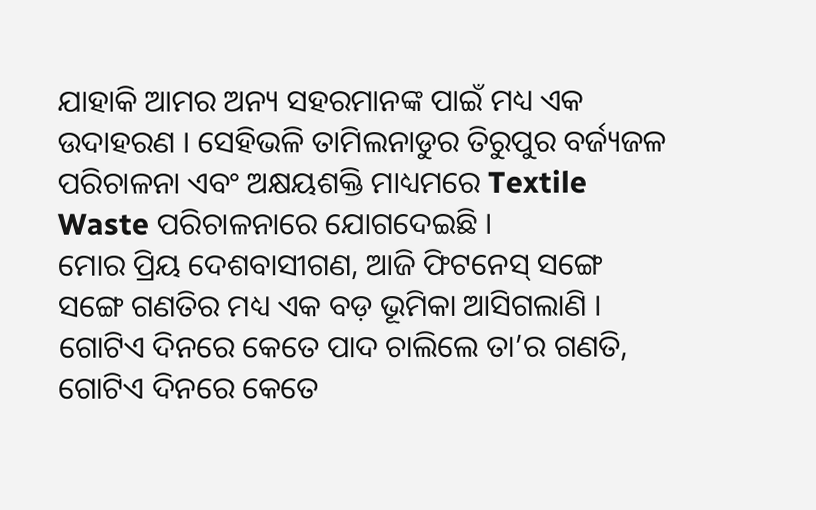ଯାହାକି ଆମର ଅନ୍ୟ ସହରମାନଙ୍କ ପାଇଁ ମଧ୍ୟ ଏକ ଉଦାହରଣ । ସେହିଭଳି ତାମିଲନାଡୁର ତିରୁପୁର ବର୍ଜ୍ୟଜଳ ପରିଚାଳନା ଏବଂ ଅକ୍ଷୟଶକ୍ତି ମାଧ୍ୟମରେ Textile Waste ପରିଚାଳନାରେ ଯୋଗଦେଇଛି ।
ମୋର ପ୍ରିୟ ଦେଶବାସୀଗଣ, ଆଜି ଫିଟନେସ୍ ସଙ୍ଗେ ସଙ୍ଗେ ଗଣତିର ମଧ୍ୟ ଏକ ବଡ଼ ଭୂମିକା ଆସିଗଲାଣି । ଗୋଟିଏ ଦିନରେ କେତେ ପାଦ ଚାଲିଲେ ତା’ର ଗଣତି, ଗୋଟିଏ ଦିନରେ କେତେ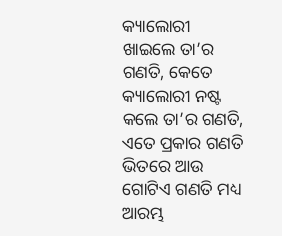କ୍ୟାଲୋରୀ ଖାଇଲେ ତା’ର ଗଣତି, କେତେ କ୍ୟାଲୋରୀ ନଷ୍ଟ କଲେ ତା’ର ଗଣତି, ଏତେ ପ୍ରକାର ଗଣତି ଭିତରେ ଆଉ ଗୋଟିଏ ଗଣତି ମଧ୍ୟ ଆରମ୍ଭ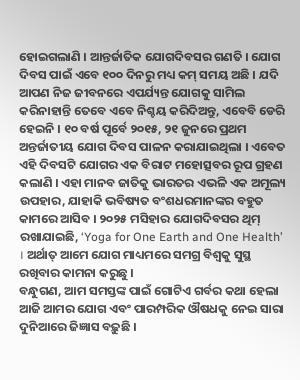ହୋଇଗଲାଣି । ଆନ୍ତର୍ଜାତିକ ଯୋଗଦିବସର ଗଣତି । ଯୋଗ ଦିବସ ପାଇଁ ଏବେ ୧୦୦ ଦିନରୁ ମଧ୍ୟ କମ୍ ସମୟ ଅଛି । ଯଦି ଆପଣ ନିଜ ଜୀବନରେ ଏପର୍ଯ୍ୟନ୍ତ ଯୋଗକୁ ସାମିଲ କରିନାହାନ୍ତି ତେବେ ଏବେ ନିଶ୍ଚୟ କରିଦିଅନ୍ତୁ, ଏବେବି ଡେରି ହେଇନି । ୧୦ ବର୍ଷ ପୂର୍ବେ ୨୦୧୫, ୨୧ ଜୁନରେ ପ୍ରଥମ ଅନ୍ତର୍ଜାତୀୟ ଯୋଗ ଦିବସ ପାଳନ କରାଯାଇଥିଲା । ଏବେତ ଏହି ଦିବସଟି ଯୋଗର ଏକ ବିରାଟ ମହୋତ୍ସବର ରୂପ ଗ୍ରହଣ କଲାଣି । ଏହା ମାନବ ଜାତିକୁ ଭାରତର ଏଭଳି ଏକ ଅମୂଲ୍ୟ ଉପହାର, ଯାହାକି ଭବିଷ୍ୟତ ବଂଶଧରମାନଙ୍କର ବହୁତ କାମରେ ଆସିବ । ୨୦୨୫ ମସିହାର ଯୋଗଦିବସର ଥିମ୍ ରଖାଯାଇଛି, ‘Yoga for One Earth and One Health’ । ଅର୍ଥାତ୍ ଆମେ ଯୋଗ ମାଧ୍ୟମରେ ସମଗ୍ର ବିଶ୍ୱକୁ ସୁସ୍ଥ ରଖିବାର କାମନା କରୁଛୁ ।
ବନ୍ଧୁଗଣ, ଆମ ସମସ୍ତଙ୍କ ପାଇଁ ଗୋଟିଏ ଗର୍ବର କଥା ହେଲା ଆଜି ଆମର ଯୋଗ ଏବଂ ପାରମ୍ପରିକ ଔଷଧକୁ ନେଇ ସାରା ଦୁନିଆରେ ଜିଜ୍ଞାସ ବଢ଼ୁଛି ।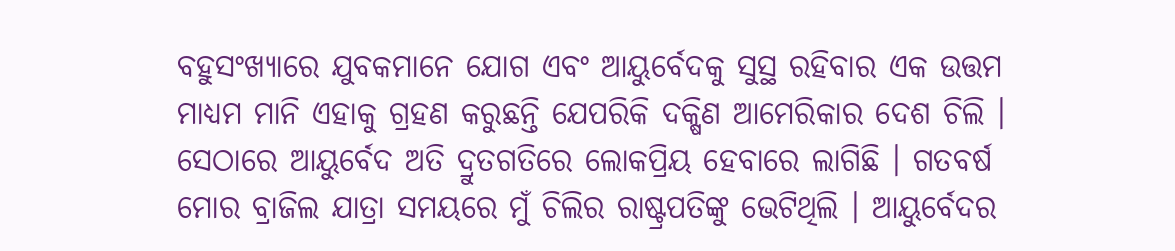ବହୁସଂଖ୍ୟାରେ ଯୁବକମାନେ ଯୋଗ ଏବଂ ଆୟୁର୍ବେଦକୁ ସୁସ୍ଥ ରହିବାର ଏକ ଉତ୍ତମ ମାଧ୍ୟମ ମାନି ଏହାକୁ ଗ୍ରହଣ କରୁଛନ୍ତି ଯେପରିକି ଦକ୍ଷିଣ ଆମେରିକାର ଦେଶ ଚିଲି । ସେଠାରେ ଆୟୁର୍ବେଦ ଅତି ଦ୍ରୁତଗତିରେ ଲୋକପ୍ରିୟ ହେବାରେ ଲାଗିଛି । ଗତବର୍ଷ ମୋର ବ୍ରାଜିଲ ଯାତ୍ରା ସମୟରେ ମୁଁ ଚିଲିର ରାଷ୍ଟ୍ରପତିଙ୍କୁ ଭେଟିଥିଲି । ଆୟୁର୍ବେଦର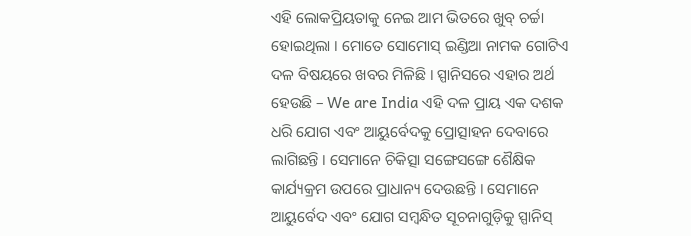ଏହି ଲୋକପ୍ରିୟତାକୁ ନେଇ ଆମ ଭିତରେ ଖୁବ୍ ଚର୍ଚ୍ଚା ହୋଇଥିଲା । ମୋତେ ସୋମୋସ୍ ଇଣ୍ଡିଆ ନାମକ ଗୋଟିଏ ଦଳ ବିଷୟରେ ଖବର ମିଳିଛି । ସ୍ପାନିସରେ ଏହାର ଅର୍ଥ ହେଉଛି – We are India ଏହି ଦଳ ପ୍ରାୟ ଏକ ଦଶକ ଧରି ଯୋଗ ଏବଂ ଆୟୁର୍ବେଦକୁ ପ୍ରୋତ୍ସାହନ ଦେବାରେ ଲାଗିଛନ୍ତି । ସେମାନେ ଚିକିତ୍ସା ସଙ୍ଗେସଙ୍ଗେ ଶୈକ୍ଷିକ କାର୍ଯ୍ୟକ୍ରମ ଉପରେ ପ୍ରାଧାନ୍ୟ ଦେଉଛନ୍ତି । ସେମାନେ ଆୟୁର୍ବେଦ ଏବଂ ଯୋଗ ସମ୍ବନ୍ଧିତ ସୂଚନାଗୁଡ଼ିକୁ ସ୍ପାନିସ୍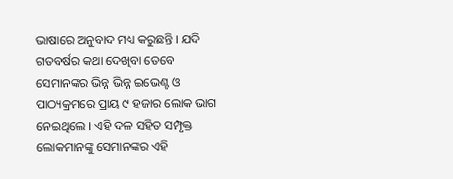ଭାଷାରେ ଅନୁବାଦ ମଧ୍ୟ କରୁଛନ୍ତି । ଯଦି ଗତବର୍ଷର କଥା ଦେଖିବା ତେବେ ସେମାନଙ୍କର ଭିନ୍ନ ଭିନ୍ନ ଇଭେଣ୍ଟ ଓ ପାଠ୍ୟକ୍ରମରେ ପ୍ରାୟ ୯ ହଜାର ଲୋକ ଭାଗ ନେଇଥିଲେ । ଏହି ଦଳ ସହିତ ସମ୍ପୃକ୍ତ ଲୋକମାନଙ୍କୁ ସେମାନଙ୍କର ଏହି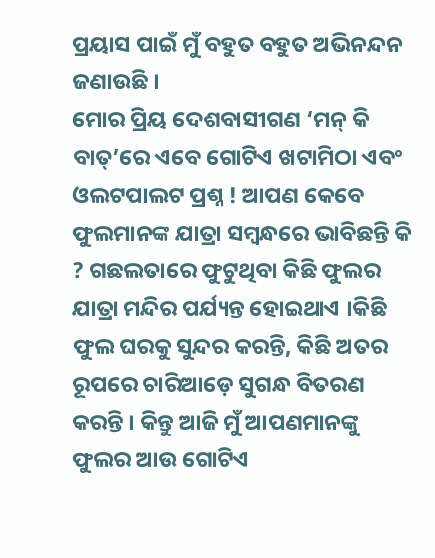ପ୍ରୟାସ ପାଇଁ ମୁଁ ବହୁତ ବହୁତ ଅଭିନନ୍ଦନ ଜଣାଉଛି ।
ମୋର ପ୍ରିୟ ଦେଶବାସୀଗଣ ‘ମନ୍ କି ବାତ୍’ରେ ଏବେ ଗୋଟିଏ ଖଟାମିଠା ଏବଂ ଓଲଟପାଲଟ ପ୍ରଶ୍ନ ! ଆପଣ କେବେ ଫୁଲମାନଙ୍କ ଯାତ୍ରା ସମ୍ବନ୍ଧରେ ଭାବିଛନ୍ତି କି ? ଗଛଲତାରେ ଫୁଟୁଥିବା କିଛି ଫୁଲର ଯାତ୍ରା ମନ୍ଦିର ପର୍ଯ୍ୟନ୍ତ ହୋଇଥାଏ ।କିଛି ଫୁଲ ଘରକୁ ସୁନ୍ଦର କରନ୍ତି, କିଛି ଅତର ରୂପରେ ଚାରିଆଡ଼େ ସୁଗନ୍ଧ ବିତରଣ କରନ୍ତି । କିନ୍ତୁ ଆଜି ମୁଁ ଆପଣମାନଙ୍କୁ ଫୁଲର ଆଉ ଗୋଟିଏ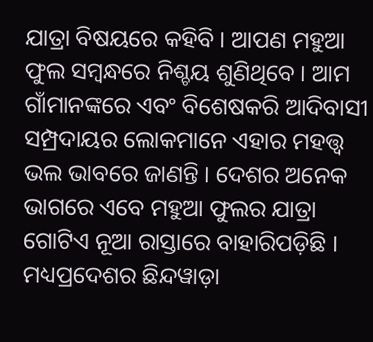ଯାତ୍ରା ବିଷୟରେ କହିବି । ଆପଣ ମହୁଆ ଫୁଲ ସମ୍ବନ୍ଧରେ ନିଶ୍ଚୟ ଶୁଣିଥିବେ । ଆମ ଗାଁମାନଙ୍କରେ ଏବଂ ବିଶେଷକରି ଆଦିବାସୀ ସମ୍ପ୍ରଦାୟର ଲୋକମାନେ ଏହାର ମହତ୍ତ୍ୱ ଭଲ ଭାବରେ ଜାଣନ୍ତି । ଦେଶର ଅନେକ ଭାଗରେ ଏବେ ମହୁଆ ଫୁଲର ଯାତ୍ରା ଗୋଟିଏ ନୂଆ ରାସ୍ତାରେ ବାହାରିପଡ଼ିଛି । ମଧ୍ୟପ୍ରଦେଶର ଛିନ୍ଦୱାଡ଼ା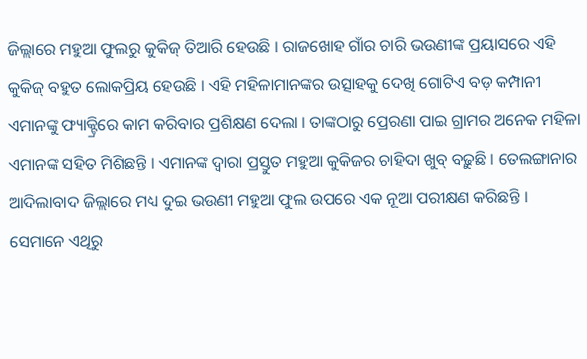ଜିଲ୍ଲାରେ ମହୁଆ ଫୁଲରୁ କୁକିଜ୍ ତିଆରି ହେଉଛି । ରାଜଖୋହ ଗାଁର ଚାରି ଭଉଣୀଙ୍କ ପ୍ରୟାସରେ ଏହି କୁକିଜ୍ ବହୁତ ଲୋକପ୍ରିୟ ହେଉଛି । ଏହି ମହିଳାମାନଙ୍କର ଉତ୍ସାହକୁ ଦେଖି ଗୋଟିଏ ବଡ଼ କମ୍ପାନୀ ଏମାନଙ୍କୁ ଫ୍ୟାକ୍ଟ୍ରିରେ କାମ କରିବାର ପ୍ରଶିକ୍ଷଣ ଦେଲା । ତାଙ୍କଠାରୁ ପ୍ରେରଣା ପାଇ ଗ୍ରାମର ଅନେକ ମହିଳା ଏମାନଙ୍କ ସହିତ ମିଶିଛନ୍ତି । ଏମାନଙ୍କ ଦ୍ୱାରା ପ୍ରସ୍ତୁତ ମହୁଆ କୁକିଜର ଚାହିଦା ଖୁବ୍ ବଢ଼ୁଛି । ତେଲଙ୍ଗାନାର ଆଦିଲାବାଦ ଜିଲ୍ଲାରେ ମଧ୍ୟ ଦୁଇ ଭଉଣୀ ମହୁଆ ଫୁଲ ଉପରେ ଏକ ନୂଆ ପରୀକ୍ଷଣ କରିଛନ୍ତି । ସେମାନେ ଏଥିରୁ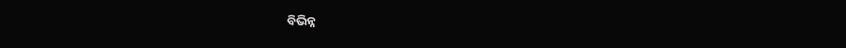ବିଭିନ୍ନ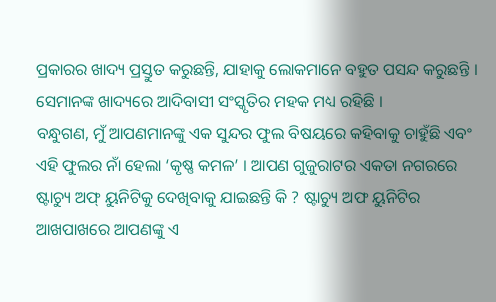ପ୍ରକାରର ଖାଦ୍ୟ ପ୍ରସ୍ତୁତ କରୁଛନ୍ତି, ଯାହାକୁ ଲୋକମାନେ ବହୁତ ପସନ୍ଦ କରୁଛନ୍ତି । ସେମାନଙ୍କ ଖାଦ୍ୟରେ ଆଦିବାସୀ ସଂସ୍କୃତିର ମହକ ମଧ୍ୟ ରହିଛି ।
ବନ୍ଧୁଗଣ, ମୁଁ ଆପଣମାନଙ୍କୁ ଏକ ସୁନ୍ଦର ଫୁଲ ବିଷୟରେ କହିବାକୁ ଚାହୁଁଛି ଏବଂ ଏହି ଫୁଲର ନାଁ ହେଲା ‘କୃଷ୍ଣ କମଳ’ । ଆପଣ ଗୁଜୁରାଟର ଏକତା ନଗରରେ ଷ୍ଟାଚ୍ୟୁ ଅଫ୍ ୟୁନିଟିକୁ ଦେଖିବାକୁ ଯାଇଛନ୍ତି କି ? ଷ୍ଟାଚ୍ୟୁ ଅଫ ୟୁନିଟିର ଆଖପାଖରେ ଆପଣଙ୍କୁ ଏ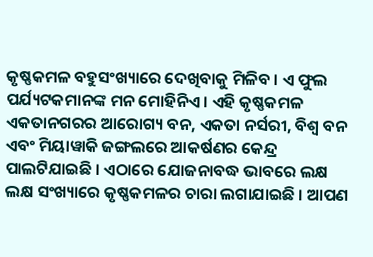କୃଷ୍ଣକମଳ ବହୁସଂଖ୍ୟାରେ ଦେଖିବାକୁ ମିଳିବ । ଏ ଫୁଲ ପର୍ଯ୍ୟଟକମାନଙ୍କ ମନ ମୋହିନିଏ । ଏହି କୃଷ୍ଣକମଳ ଏକତାନଗରର ଆରୋଗ୍ୟ ବନ, ଏକତା ନର୍ସରୀ, ବିଶ୍ୱ ବନ ଏବଂ ମିୟାୱାକି ଜଙ୍ଗଲରେ ଆକର୍ଷଣର କେନ୍ଦ୍ର ପାଲଟିଯାଇଛି । ଏଠାରେ ଯୋଜନାବଦ୍ଧ ଭାବରେ ଲକ୍ଷ ଲକ୍ଷ ସଂଖ୍ୟାରେ କୃଷ୍ଣକମଳର ଚାରା ଲଗାଯାଇଛି । ଆପଣ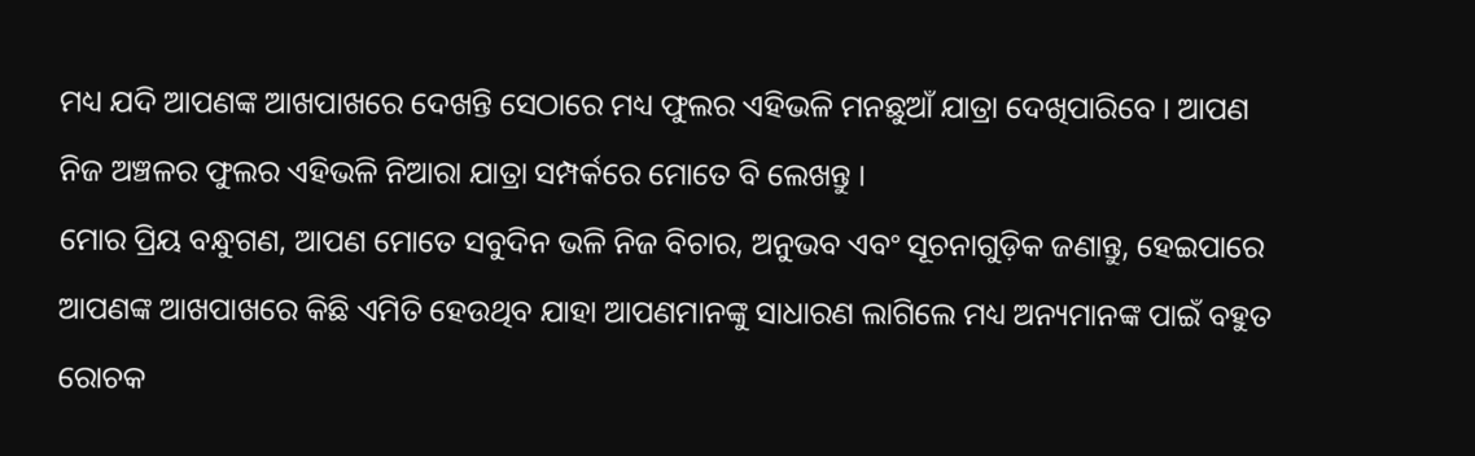ମଧ୍ୟ ଯଦି ଆପଣଙ୍କ ଆଖପାଖରେ ଦେଖନ୍ତି ସେଠାରେ ମଧ୍ୟ ଫୁଲର ଏହିଭଳି ମନଛୁଆଁ ଯାତ୍ରା ଦେଖିପାରିବେ । ଆପଣ ନିଜ ଅଞ୍ଚଳର ଫୁଲର ଏହିଭଳି ନିଆରା ଯାତ୍ରା ସମ୍ପର୍କରେ ମୋତେ ବି ଲେଖନ୍ତୁ ।
ମୋର ପ୍ରିୟ ବନ୍ଧୁଗଣ, ଆପଣ ମୋତେ ସବୁଦିନ ଭଳି ନିଜ ବିଚାର, ଅନୁଭବ ଏବଂ ସୂଚନାଗୁଡ଼ିକ ଜଣାନ୍ତୁ, ହେଇପାରେ ଆପଣଙ୍କ ଆଖପାଖରେ କିଛି ଏମିତି ହେଉଥିବ ଯାହା ଆପଣମାନଙ୍କୁ ସାଧାରଣ ଲାଗିଲେ ମଧ୍ୟ ଅନ୍ୟମାନଙ୍କ ପାଇଁ ବହୁତ ରୋଚକ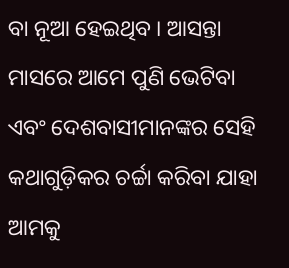ବା ନୂଆ ହେଇଥିବ । ଆସନ୍ତା ମାସରେ ଆମେ ପୁଣି ଭେଟିବା ଏବଂ ଦେଶବାସୀମାନଙ୍କର ସେହି କଥାଗୁଡ଼ିକର ଚର୍ଚ୍ଚା କରିବା ଯାହା ଆମକୁ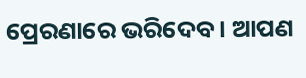ପ୍ରେରଣାରେ ଭରିଦେବ । ଆପଣ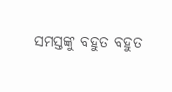ସମସ୍ତଙ୍କୁ ବହୁତ ବହୁତ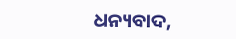ଧନ୍ୟବାଦ,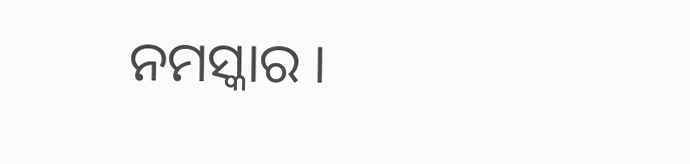ନମସ୍କାର ।